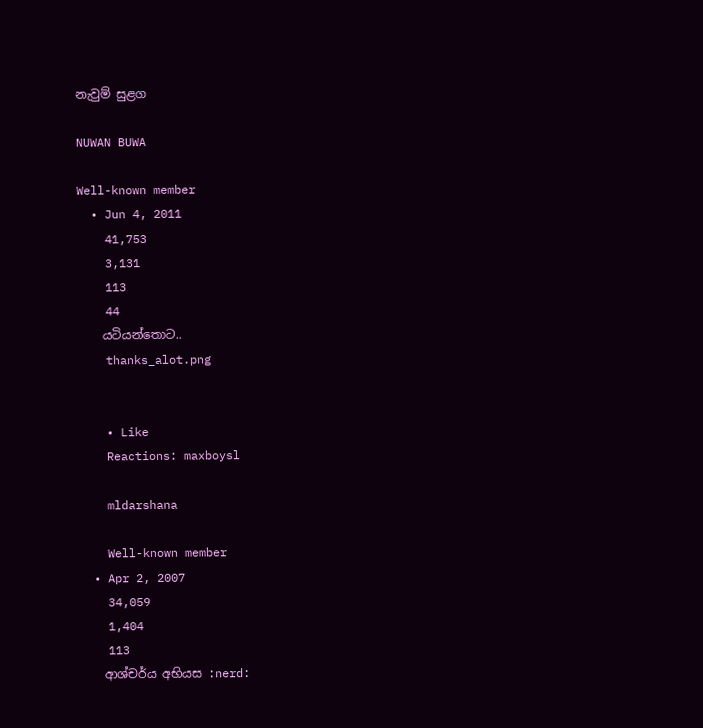නැවුම් සුළග

NUWAN BUWA

Well-known member
  • Jun 4, 2011
    41,753
    3,131
    113
    44
    යටියන්තොට..
    thanks_alot.png


    • Like
    Reactions: maxboysl

    mldarshana

    Well-known member
  • Apr 2, 2007
    34,059
    1,404
    113
    ආශ්චර්ය අභියස :nerd: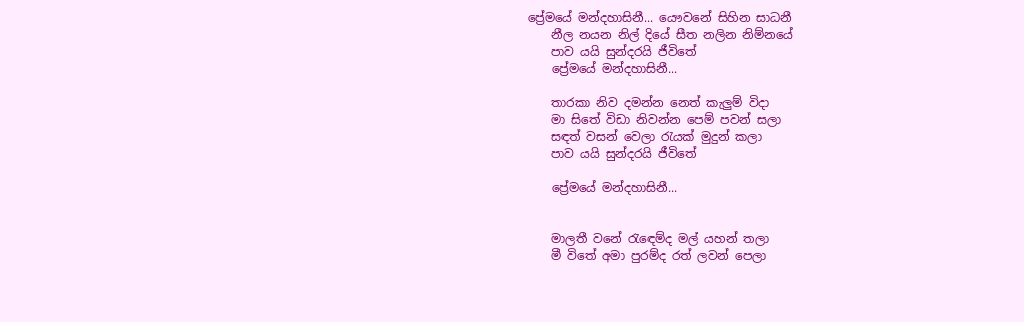ප්‍රේමයේ මන්දහාසිනී... යෞවනේ සිහින සාධනී
    නීල නයන නිල් දියේ සීත නලින නිම්නයේ
    පාව යයි සුන්දරයි ජීවිතේ
    ප්‍රේමයේ මන්දහාසිනී...

    තාරකා නිව දමන්න නෙත් කැලුම් විදා
    මා සිතේ විඩා නිවන්න පෙම් පවන් සලා
    සඳත් වසන් වෙලා රැයක් මුදුන් කලා
    පාව යයි සුන්දරයි ජීවිතේ

    ප්‍රේමයේ මන්දහාසිනී...


    මාලතී වනේ රැඳෙම්ද මල් යහන් තලා
    මී විතේ අමා පුරම්ද රත් ලවන් පෙලා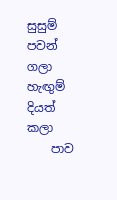සුසුම් පවන් ගලා හැඟුම් දියත් කලා
    පාව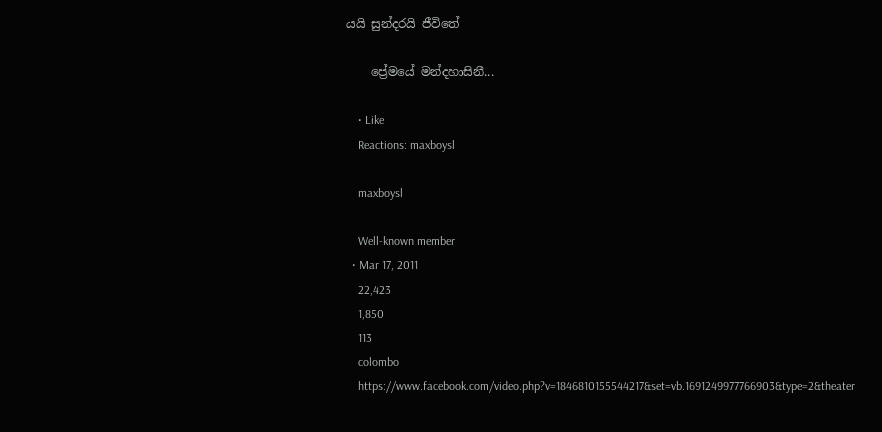යයි සුන්දරයි ජීවිතේ

    ප්‍රේමයේ මන්දහාසිනී...

    • Like
    Reactions: maxboysl

    maxboysl

    Well-known member
  • Mar 17, 2011
    22,423
    1,850
    113
    colombo
    https://www.facebook.com/video.php?v=1846810155544217&set=vb.1691249977766903&type=2&theater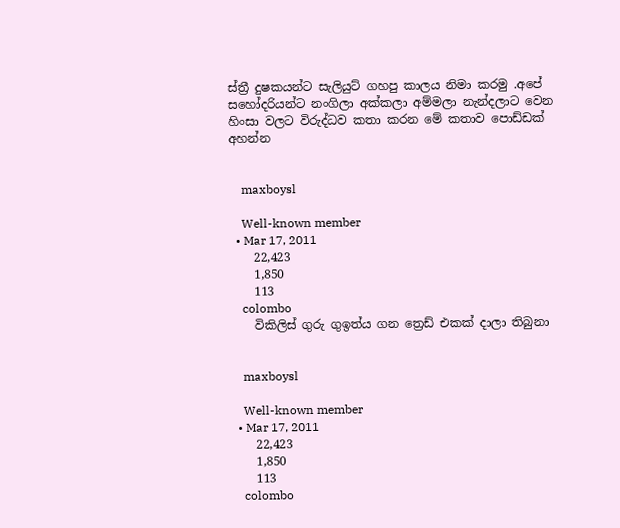ස්ත්‍රී දුෂකයන්ට සැලියුට් ගහපු කාලය නිමා කරමු .අපේ සහෝදරියන්ට නංගිලා අක්කලා අම්මලා නැන්දලාට වෙන හිංසා වලට විරුද්ධව කතා කරන මේ කතාව පොඩ්ඩක් අහන්න


    maxboysl

    Well-known member
  • Mar 17, 2011
    22,423
    1,850
    113
    colombo
    විකිලිස් ගුරු ගුඉත්ය ගන ත්‍රෙඩ් එකක් දාලා තිබුනා


    maxboysl

    Well-known member
  • Mar 17, 2011
    22,423
    1,850
    113
    colombo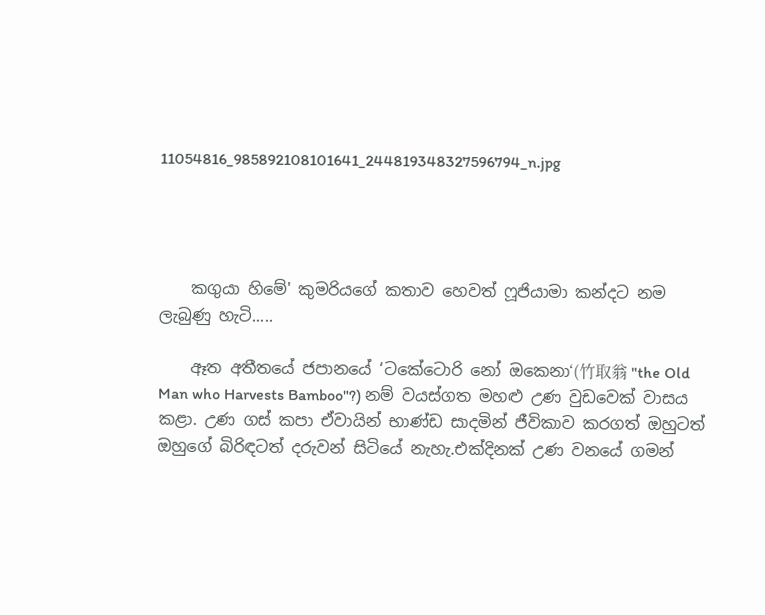11054816_985892108101641_244819348327596794_n.jpg




    කගුයා හිමේ' කුමරියගේ කතාව හෙවත් ෆූජියාමා කන්දට නම ලැබුණු හැටි.....

    ඈත අතීතයේ ජපානයේ ‘ටකේටොරි නෝ ඔකෙනා‘(竹取翁 "the Old Man who Harvests Bamboo"?) නම් වයස්ගත මහළු උණ වුඩවෙක් වාසය කළා. උණ ගස් කපා ඒවායින් භාණ්ඩ සාදමින් ජීවිකාව කරගත් ඔහුටත් ඔහුගේ බිරිඳටත් දරුවන් සිටියේ නැහැ.එක්දිනක් උණ වනයේ ගමන්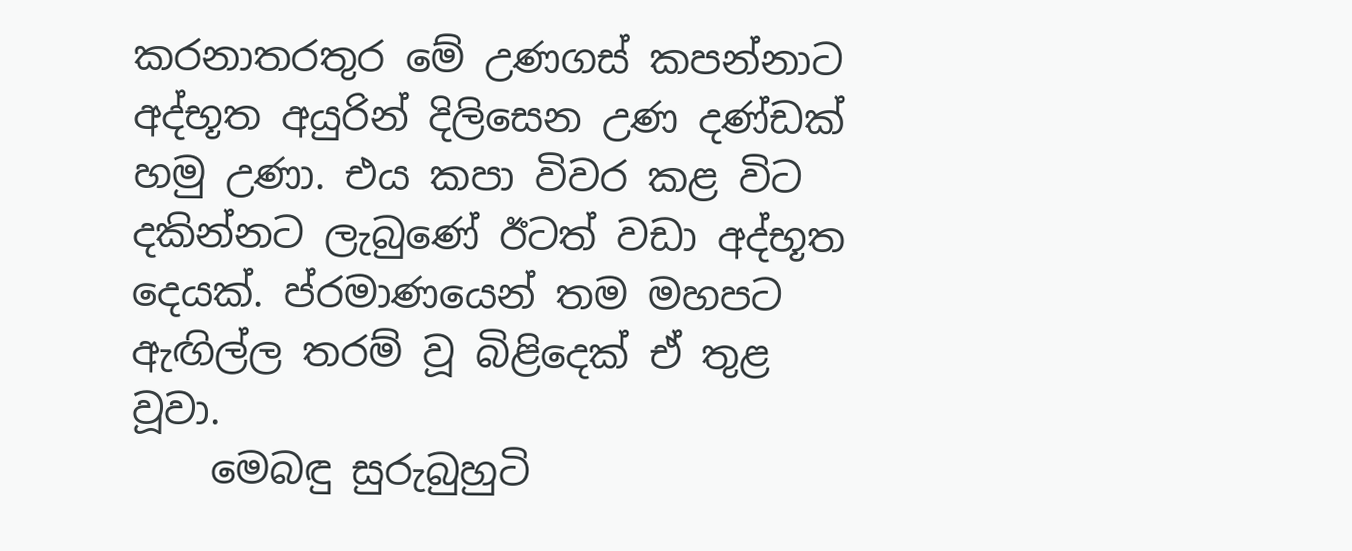කරනාතරතුර මේ උණගස් කපන්නාට අද්භූත අයුරින් දිලිසෙන උණ දණ්ඩක් හමු උණා. එය කපා විවර කළ විට දකින්නට ලැබුණේ ඊටත් වඩා අද්භූත දෙයක්. ප්රමාණයෙන් තම මහපට ඇඟිල්ල තරම් වූ බිළිදෙක් ඒ තුළ වූවා.
    මෙබඳු සුරුබුහුටි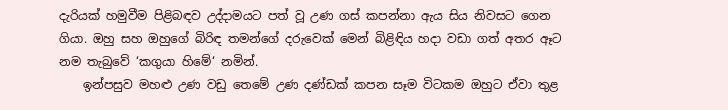දැරියක් හමුවීම පිළිබඳව උද්දාමයට පත් වූ උණ ගස් කපන්නා ඇය සිය නිවසට ගෙන ගියා. ඔහු සහ ඔහුගේ බිරිඳ තමන්ගේ දරුවෙක් මෙන් බිළිඳිය හදා වඩා ගත් අතර ඈට නම තැබුවේ ‘කගුයා හිමේ‘ නමින්.
    ඉන්පසුව මහළු උණ වඩු තෙමේ උණ දණ්ඩක් කපන සෑම විටකම ඔහුට ඒවා තුළ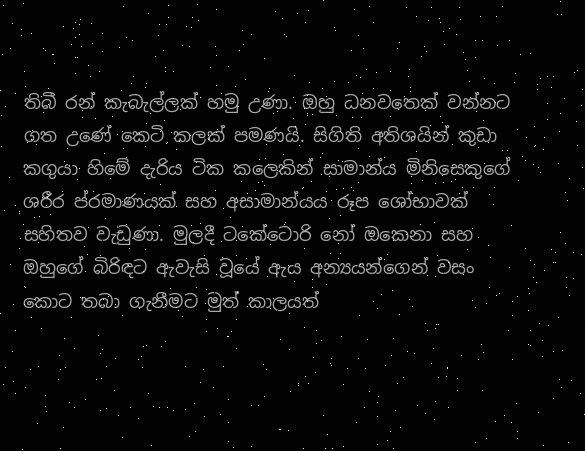තිබී රන් කැබැල්ලක් හමු උණා. ඔහු ධනවතෙක් වන්නට ගත උණේ කෙටි කලක් පමණයි. සිගිති අතිශයින් කුඩා කගුයා හිමේ දැරිය ටික කලෙකින් සාමාන්ය මිනිසෙකුගේ ශරීර ප්රමාණයක් සහ අසාමාන්යය රූප ශෝභාවක් සහිතව වැඩුණා. මුලදී ටකේටොරි නෝ ඔකෙනා සහ ඔහුගේ බිරිඳට ඇවැසි වූයේ ඇය අන්‍යයන්ගෙන් වසං කොට තබා ගැනීමට මුත් කාලයත්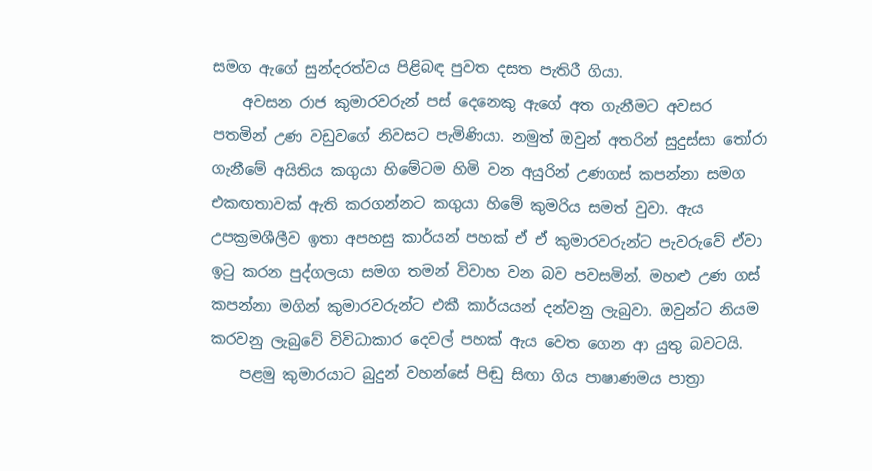සමග ඇගේ සුන්දරත්වය පිළිබඳ පුවත දසත පැතිරී ගියා.
    අවසන රාජ කුමාරවරුන් පස් දෙනෙකු ඇගේ අත ගැනීමට අවසර පතමින් උණ වඩුවගේ නිවසට පැමිණියා. නමුත් ඔවුන් අතරින් සුදුස්සා තෝරා ගැනීමේ අයිතිය කගුයා හිමේටම හිමි වන අයුරින් උණගස් කපන්නා සමග එකඟතාවක් ඇති කරගන්නට කගුයා හිමේ කුමරිය සමත් වුවා. ඇය උපක්‍රමශීලීව ඉතා අපහසු කාර්යන් පහක් ඒ ඒ කුමාරවරුන්ට පැවරුවේ ඒවා ඉටු කරන පුද්ගලයා සමග තමන් විවාහ වන බව පවසමින්. මහළු උණ ගස් කපන්නා මගින් කුමාරවරුන්ට එකී කාර්යයන් දන්වනු ලැබුවා. ඔවුන්ට නියම කරවනු ලැබුවේ විවිධාකාර දෙවල් පහක් ඇය වෙත ගෙන ආ යුතු බවටයි.
    පළමු කුමාරයාට බුදුන් වහන්සේ පිඬු සිඟා ගිය පාෂාණමය පාත්‍රා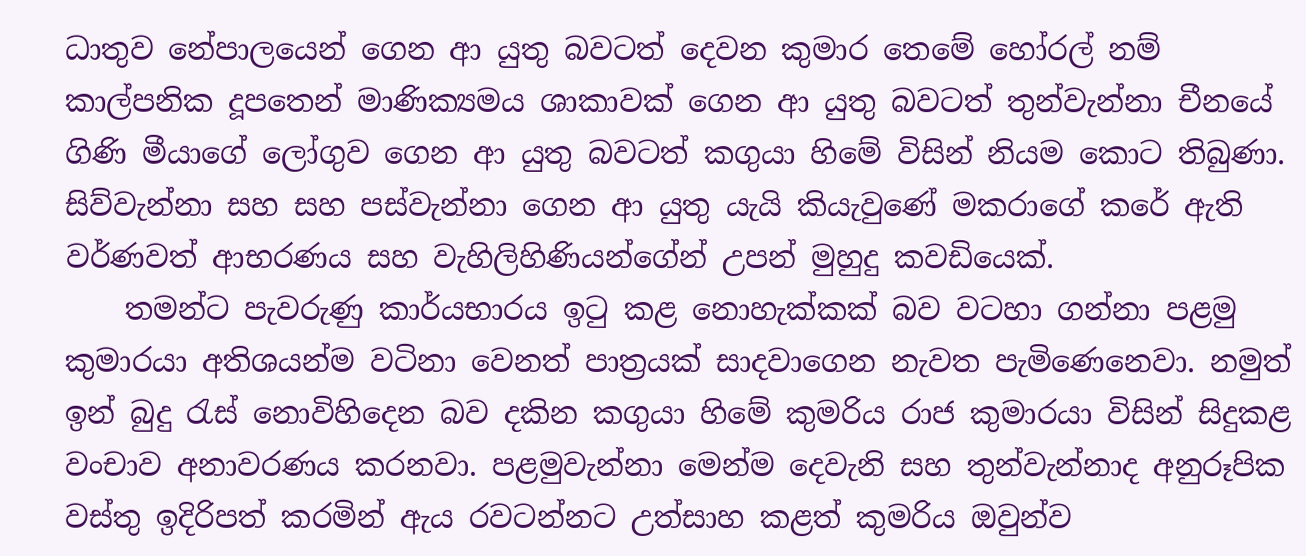ධාතුව නේපාලයෙන් ගෙන ආ යුතු බවටත් දෙවන කුමාර තෙමේ හෝරල් නම් කාල්පනික දූපතෙන් මාණික්‍යමය ශාකාවක් ගෙන ආ යුතු බවටත් තුන්වැන්නා චීනයේ ගිණි මීයාගේ ලෝගුව ගෙන ආ යුතු බවටත් කගුයා හිමේ විසින් නියම කොට තිබුණා. සිව්වැන්නා සහ සහ පස්වැන්නා ගෙන ආ යුතු යැයි කියැවුණේ මකරාගේ කරේ ඇති වර්ණවත් ආභරණය සහ වැහිලිහිණියන්ගේන් උපන් මුහුදු කවඩියෙක්.
    තමන්ට පැවරුණු කාර්යභාරය ඉටු කළ නොහැක්කක් බව වටහා ගන්නා පළමු කුමාරයා අතිශයන්ම වටිනා වෙනත් පාත්‍රයක් සාදවාගෙන නැවත පැමිණෙනෙවා. නමුත් ඉන් බුදු රැස් නොවිහිදෙන බව දකින කගුයා හිමේ කුමරිය රාජ කුමාරයා විසින් සිදුකළ වංචාව අනාවරණය කරනවා. පළමුවැන්නා මෙන්ම දෙවැනි සහ තුන්වැන්නාද අනුරූපික වස්තු ඉදිරිපත් කරමින් ඇය රවටන්නට උත්සාහ කළත් කුමරිය ඔවුන්ව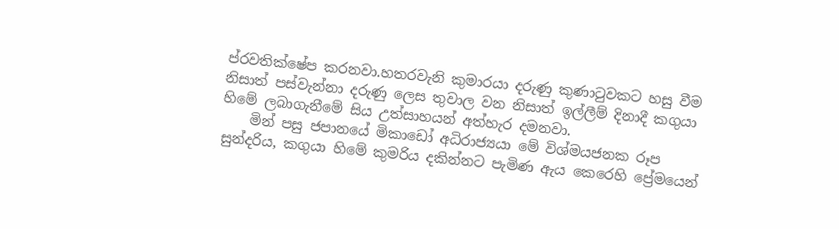ප්රවතික්ෂේප කරනවා.හතරවැනි කුමාරයා දරුණු කුණාටුවකට හසු වීම නිසාත් පස්වැන්නා දරුණු ලෙස තුවාල වන නිසාත් ඉල්ලීම් දිනාදී කගුයා හිමේ ලබාගැනීමේ සිය උත්සාහයන් අත්හැර දමනවා.
    මින් පසු ජපානයේ මිකාඩෝ අධිරාජ්‍යයා මේ විශ්මයජනක රූප සුන්දරිය, කගුයා හිමේ කුමරිය දකින්නට පැමිණ ඇය කෙරෙහි ප්‍රේමයෙන්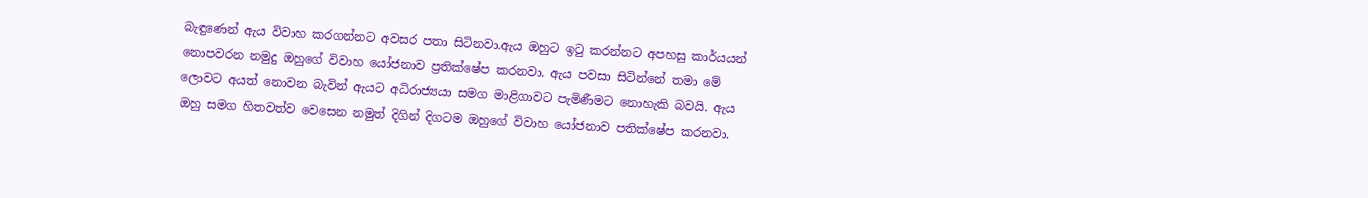බැඳුණෙන් ඇය විවාහ කරගන්නට අවසර පතා සිටිනවා.ඇය ඔහුට ඉටු කරන්නට අපහසු කාර්යයන් නොපවරන නමුදු ඔහුගේ විවාහ යෝජනාව ප්‍රතික්ෂේප කරනවා. ඇය පවසා සිටින්නේ තමා මේ ලොවට අයත් නොවන බැවින් ඇයට අධිරාජ්‍යයා සමග මාළිගාවට පැමිණීමට නොහැකි බවයි. ඇය ඔහු සමග හිතවත්ව වෙසෙන නමුත් දිගින් දිගටම ඔහුගේ විවාහ යෝජනාව පතික්ෂේප කරනවා.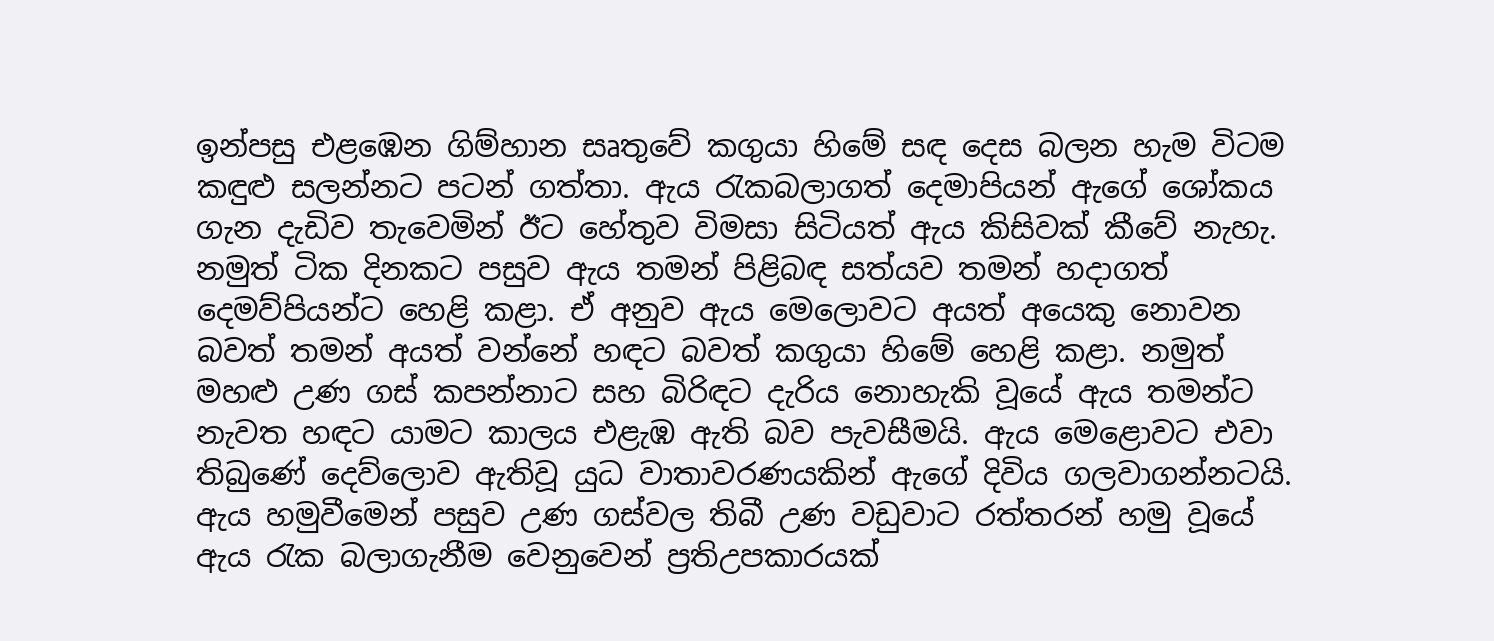ඉන්පසු එළඹෙන ගිම්හාන සෘතුවේ කගුයා හිමේ සඳ දෙස බලන හැම විටම කඳුළු සලන්නට පටන් ගත්තා. ඇය රැකබලාගත් දෙමාපියන් ඇගේ ශෝකය ගැන දැඩිව තැවෙමින් ඊට හේතුව විමසා සිටියත් ඇය කිසිවක් කීවේ නැහැ. නමුත් ටික දිනකට පසුව ඇය තමන් පිළිබඳ සත්යව තමන් හදාගත් දෙමව්පියන්ට හෙළි කළා. ඒ අනුව ඇය මෙලොවට අයත් අයෙකු නොවන බවත් තමන් අයත් වන්නේ හඳට බවත් කගුයා හිමේ හෙළි කළා. නමුත් මහළු උණ ගස් කපන්නාට සහ බිරිඳට දැරිය නොහැකි වූයේ ඇය තමන්ට නැවත හඳට යාමට කාලය එළැඹ ඇති බව පැවසීමයි. ඇය මෙළොවට එවා තිබුණේ දෙව්ලොව ඇතිවූ යුධ වාතාවරණයකින් ඇගේ දිවිය ගලවාගන්නටයි. ඇය හමුවීමෙන් පසුව උණ ගස්වල තිබී උණ වඩුවාට රත්තරන් හමු වූයේ ඇය රැක බලාගැනීම වෙනුවෙන් ප්‍රතිඋපකාරයක්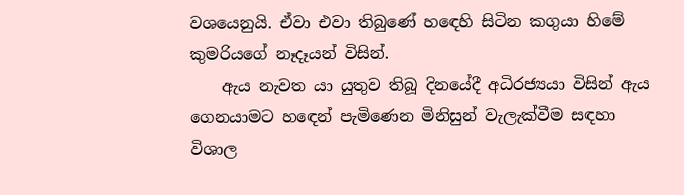වශයෙනුයි. ඒවා එවා තිබුණේ හඳෙහි සිටින කගුයා හිමේ කුමරියගේ නෑදෑයන් විසින්.
    ඇය නැවත යා යුතුව තිබූ දිනයේදී අධිරජ්‍යයා විසින් ඇය ගෙනයාමට හඳෙන් පැමිණෙන මිනිසුන් වැලැක්වීම සඳහා විශාල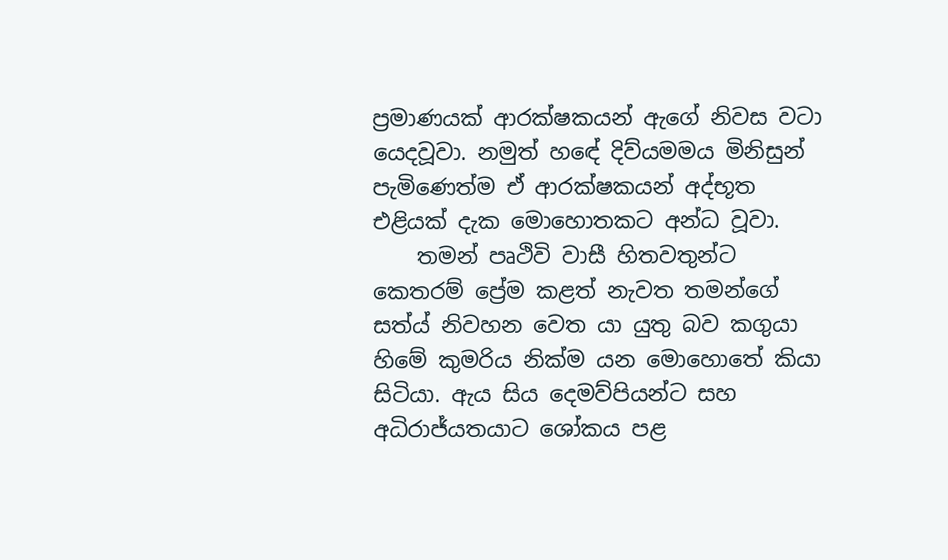ප්‍රමාණයක් ආරක්ෂකයන් ඇගේ නිවස වටා යෙදවූවා. නමුත් හඳේ දිව්යමමය මිනිසුන් පැමිණෙත්ම ඒ ආරක්ෂකයන් අද්භූත එළියක් දැක මොහොතකට අන්ධ වූවා.
    තමන් පෘථිවි වාසී හිතවතුන්ට කෙතරම් ප්‍රේම කළත් නැවත තමන්ගේ සත්ය් නිවහන වෙත යා යුතු බව කගුයා හිමේ කුමරිය නික්ම යන මොහොතේ කියා සිටියා. ඇය සිය දෙමව්පියන්ට සහ අධිරාජ්යතයාට ශෝකය පළ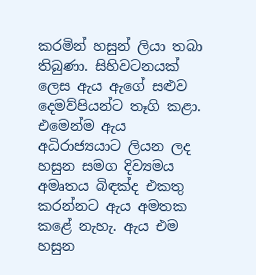කරමින් හසුන් ලියා තබා තිබුණා. සිහිවටනයක් ලෙස ඇය ඇගේ සළුව දෙමව්පියන්ට තෑගි කළා. එමෙන්ම ඇය අධිරාජ්‍යයාට ලියන ලද හසුන සමග දිව්‍යමය අමෘතය බිඳක්ද එකතු කරන්නට ඇය අමතක කළේ නැහැ. ඇය එම හසුන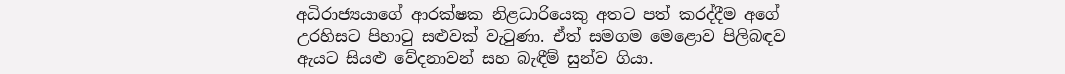අධිරාජ්‍යයාගේ ආරක්ෂක නිළධාරියෙකු අතට පත් කරද්දීම අගේ උරහිසට පිහාටු සළුවක් වැටුණා. ඒත් සමගම මෙළොව පිලිබඳව ඇයට සියළු වේදනාවන් සහ බැඳීම් සුන්ව ගියා.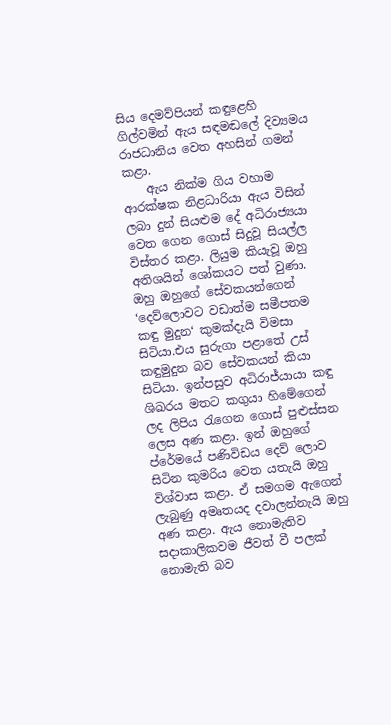සිය දෙමව්පියන් කඳුළෙහි ගිල්වමින් ඇය සඳමඬලේ දිව්‍යමය රාජධානිය වෙත අහසින් ගමන් කළා.
    ඇය නික්ම ගිය වහාම ආරක්ෂක නිළධාරියා ඇය විසින් ලබා දුන් සියළුම දේ අධිරාජ්‍යයා වෙත ගෙන ගොස් සිදුවූ සියල්ල විස්තර කළා. ලියුම කියැවූ ඔහු අතිශයින් ශෝකයට පත් වුණා. ඔහු ඔහුගේ සේවකයන්ගෙන් ‘දෙව්ලොවට වඩාත්ම සමීපතම කඳු මුදුන‘ කුමක්දැයි විමසා සිටියා.එය සුරුගා පළාතේ උස් කඳුමුදුන බව සේවකයන් කියා සිටියා. ඉන්පසුව අධිරාජ්යායා කඳු ශිඛරය මතට කගුයා හිමේගෙන් ලද ලිපිය රැගෙන ගොස් පුළුස්සන ලෙස අණ කළා. ඉන් ඔහුගේ ප්රේමයේ පණිවිඩය දෙව් ලොව සිටින කුමරිය වෙත යතැයි ඔහු විශ්වාස කළා. ඒ සමගම ඇගෙන් ලැබුණු අමෘතයද දවාලන්නැයි ඔහු අණ කළා. ඇය නොමැතිව සදාකාලිකවම ජීවත් වී පලක් නොමැති බව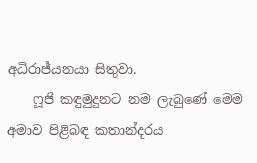අධිරාජ්යනයා සිතුවා.
    ෆූජි කඳුමුදුනට නම ලැබුණේ මෙම අමාව පිළිබඳ කතාන්දරය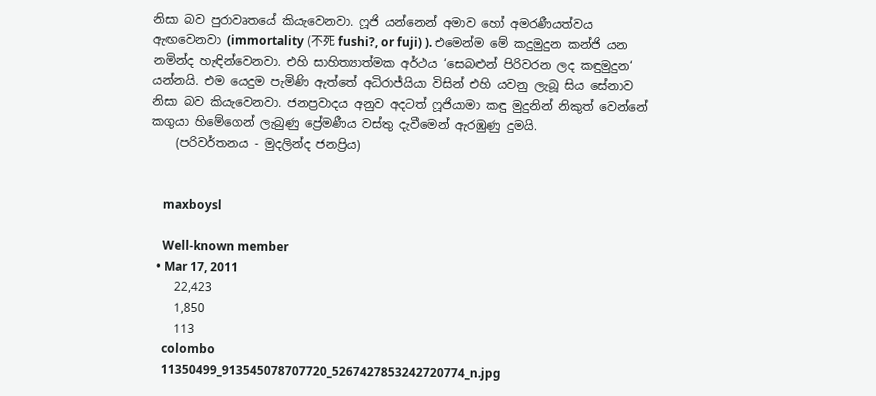නිසා බව පුරාවෘතයේ කියැවෙනවා. ෆූජි යන්නෙන් අමාව හෝ අමරණීයත්වය ඇඟවෙනවා (immortality (不死 fushi?, or fuji) ). එමෙන්ම මේ කදුමුදුන කන්ජි යන නමින්ද හැඳින්වෙනවා. එහි සාහිත්‍යාත්මක අර්ථය ‘සෙබළුන් පිරිවරන ලද කඳුමුදුන‘ යන්නයි. එම යෙදුම පැමිණි ඇත්තේ අධිරාජ්යියා විසින් එහි යවනු ලැබූ සිය සේනාව නිසා බව කියැවෙනවා. ජනප්‍රවාදය අනුව අදටත් ෆූජියාමා කඳු මුදුනින් නිකුත් වෙන්නේ කගුයා හිමේගෙන් ලැබුණු ප්‍රේමණීය වස්තු දැවීමෙන් ඇරඹුණු දුමයි.
    (පරිවර්තනය - මුදලින්ද ජනප්‍රිය)


    maxboysl

    Well-known member
  • Mar 17, 2011
    22,423
    1,850
    113
    colombo
    11350499_913545078707720_5267427853242720774_n.jpg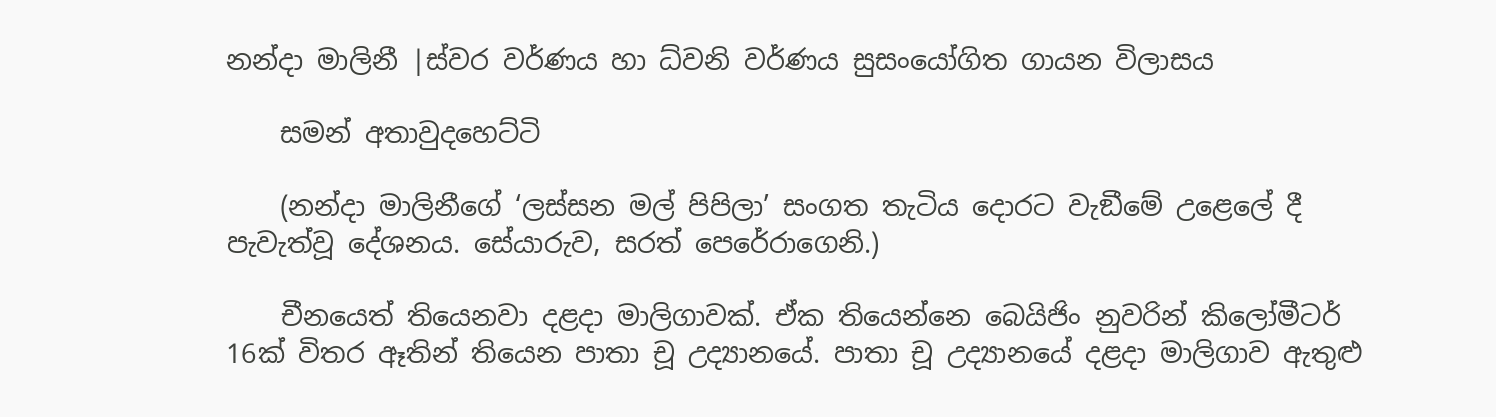නන්දා මාලිනී |ස්වර වර්ණය හා ධ්වනි වර්ණය සුසංයෝගිත ගායන විලාසය

    සමන් අතාවුදහෙට්ටි

    (නන්දා මාලිනීගේ ‘ලස්සන මල් පිපිලා’ සංගත තැටිය දොරට වැඞීමේ උළෙලේ දී පැවැත්වූ දේශනය. සේයාරුව, සරත් පෙරේරාගෙනි.)

    චීනයෙත් තියෙනවා දළදා මාලිගාවක්. ඒක තියෙන්නෙ බෙයිජිං නුවරින් කිලෝමීටර් 16ක් විතර ඈතින් තියෙන පාතා චූ උද්‍යානයේ. පාතා චූ උද්‍යානයේ දළදා මාලිගාව ඇතුළු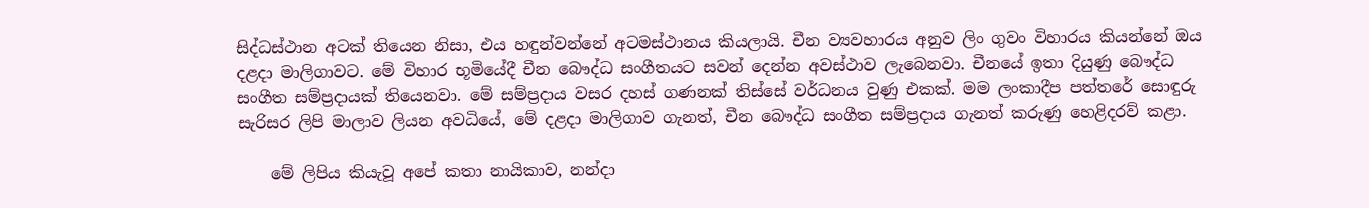සිද්ධස්ථාන අටක් තියෙන නිසා, එය හඳුන්වන්නේ අටමස්ථානය කියලායි. චීන ව්‍යවහාරය අනුව ලිං ගුවං විහාරය කියන්නේ ඔය දළදා මාලිගාවට. මේ විහාර භූමියේදී චීන බෞද්ධ සංගීතයට සවන් දෙන්න අවස්ථාව ලැබෙනවා. චීනයේ ඉතා දියුණු බෞද්ධ සංගීත සම්ප්‍රදායක් තියෙනවා. මේ සම්ප්‍රදාය වසර දහස් ගණනක් තිස්සේ වර්ධනය වුණු එකක්. මම ලංකාදීප පත්තරේ සොඳුරු සැරිසර ලිපි මාලාව ලියන අවධියේ, මේ දළදා මාලිගාව ගැනත්, චීන බෞද්ධ සංගීත සම්ප්‍රදාය ගැනත් කරුණු හෙළිදරව් කළා.

    මේ ලිපිය කියැවූ අපේ කතා නායිකාව, නන්දා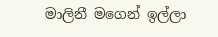මාලිනී මගෙන් ඉල්ලා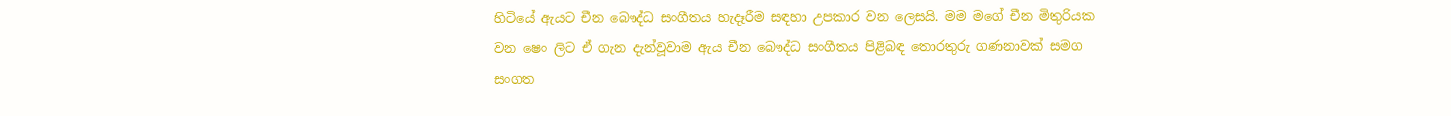හිටියේ ඇයට චීන බෞද්ධ සංගීතය හැදෑරීම සඳහා උපකාර වන ලෙසයි. මම මගේ චීන මිතුරියක වන ෂෙං ලිට ඒ ගැන දැන්වූවාම ඇය චීන බෞද්ධ සංගීතය පිළිබඳ තොරතුරු ගණනාවක් සමග සංගත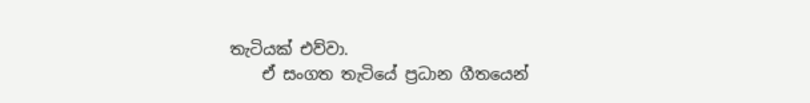තැටියක් එව්වා.
    ඒ සංගත තැටියේ ප්‍රධාන ගීතයෙන්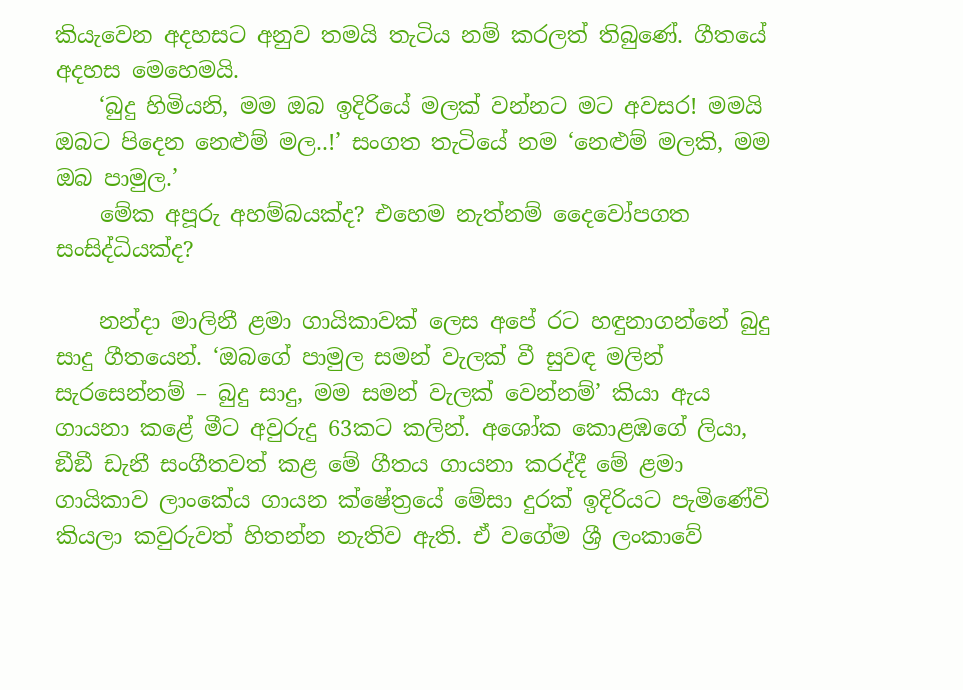කියැවෙන අදහසට අනුව තමයි තැටිය නම් කරලත් තිබුණේ. ගීතයේ අදහස මෙහෙමයි.
    ‘බුදු හිමියනි, මම ඔබ ඉදිරියේ මලක් වන්නට මට අවසර! මමයි ඔබට පිදෙන නෙළුම් මල..!’ සංගත තැටියේ නම ‘නෙළුම් මලකි, මම ඔබ පාමුල.’
    මේක අපූරු අහම්බයක්ද? එහෙම නැත්නම් දෛවෝපගත සංසිද්ධියක්ද?

    නන්දා මාලිනී ළමා ගායිකාවක් ලෙස අපේ රට හඳුනාගන්නේ බුදු සාදු ගීතයෙන්. ‘ඔබගේ පාමුල සමන් වැලක් වී සුවඳ මලින් සැරසෙන්නම් – බුදු සාදු, මම සමන් වැලක් වෙන්නම්’ කියා ඇය ගායනා කළේ මීට අවුරුදු 63කට කලින්. අශෝක කොළඹගේ ලියා, ඞීඞී ඩැනී සංගීතවත් කළ මේ ගීතය ගායනා කරද්දී මේ ළමා ගායිකාව ලාංකේය ගායන ක්ෂේත්‍රයේ මේසා දුරක් ඉදිරියට පැමිණේවි කියලා කවුරුවත් හිතන්න නැතිව ඇති. ඒ වගේම ශ්‍රී ලංකාවේ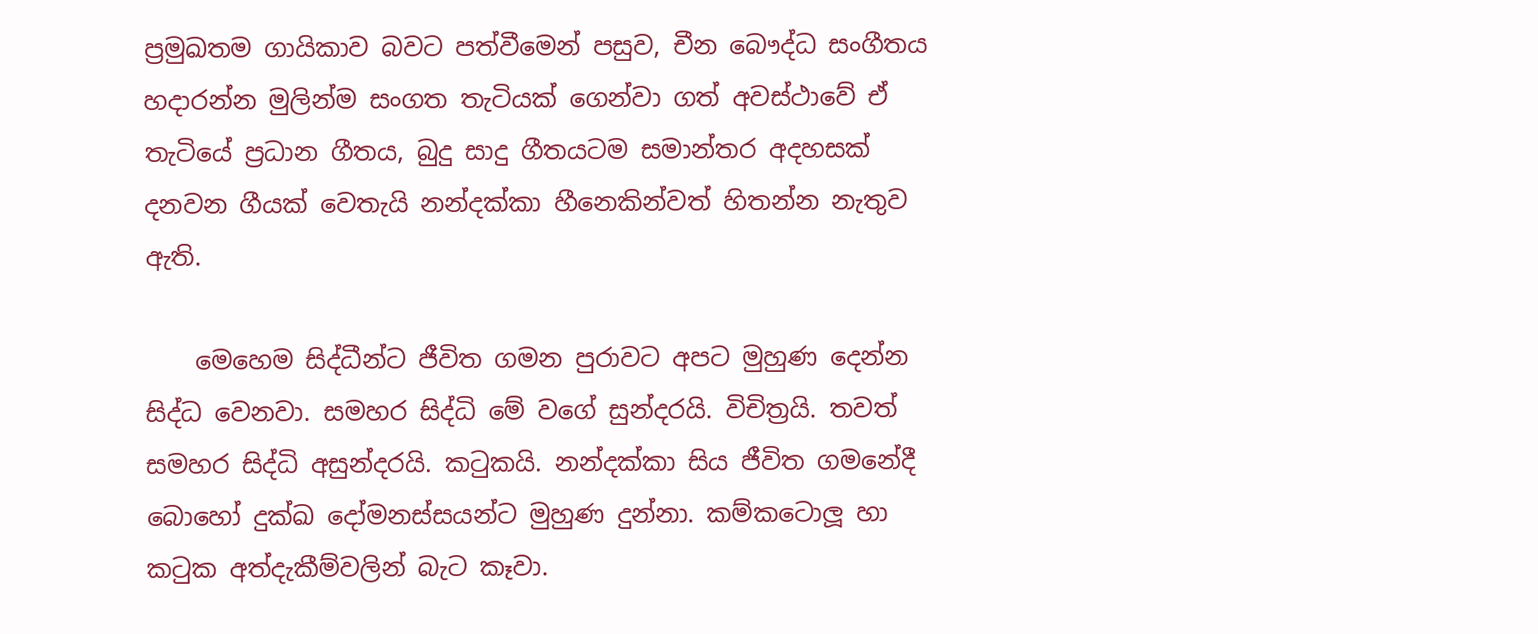ප්‍රමුඛතම ගායිකාව බවට පත්වීමෙන් පසුව, චීන බෞද්ධ සංගීතය හදාරන්න මුලින්ම සංගත තැටියක් ගෙන්වා ගත් අවස්ථාවේ ඒ තැටියේ ප්‍රධාන ගීතය, බුදු සාදු ගීතයටම සමාන්තර අදහසක් දනවන ගීයක් වෙතැයි නන්දක්කා හීනෙකින්වත් හිතන්න නැතුව ඇති.

    මෙහෙම සිද්ධීන්ට ජීවිත ගමන පුරාවට අපට මුහුණ දෙන්න සිද්ධ වෙනවා. සමහර සිද්ධි මේ වගේ සුන්දරයි. විචිත්‍රයි. තවත් සමහර සිද්ධි අසුන්දරයි. කටුකයි. නන්දක්කා සිය ජීවිත ගමනේදී බොහෝ දුක්ඛ දෝමනස්සයන්ට මුහුණ දුන්නා. කම්කටොලූ හා කටුක අත්දැකීම්වලින් බැට කෑවා.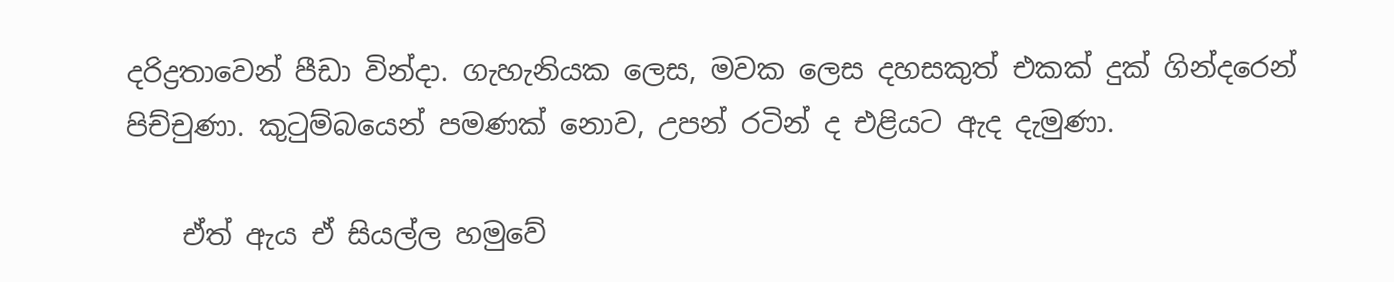දරිද්‍රතාවෙන් පීඩා වින්දා. ගැහැනියක ලෙස, මවක ලෙස දහසකුත් එකක් දුක් ගින්දරෙන් පිච්චුණා. කුටුම්බයෙන් පමණක් නොව, උපන් රටින් ද එළියට ඇද දැමුණා.

    ඒත් ඇය ඒ සියල්ල හමුවේ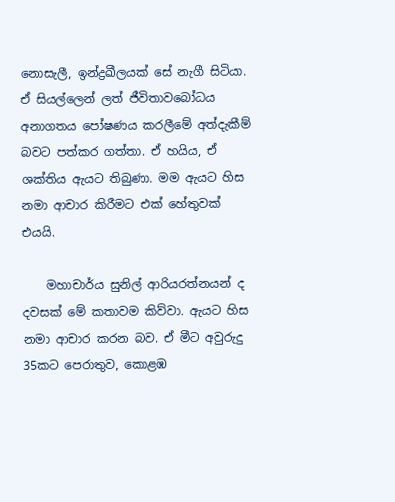නොසැලී, ඉන්ද්‍රඛීලයක් සේ නැගී සිටියා. ඒ සියල්ලෙන් ලත් ජීවිතාවබෝධය අනාගතය පෝෂණය කරලීමේ අත්දැකීම් බවට පත්කර ගත්තා. ඒ හයිය, ඒ ශක්තිය ඇයට තිබුණා. මම ඇයට හිස නමා ආචාර කිරීමට එක් හේතුවක් එයයි.

    මහාචාර්ය සුනිල් ආරියරත්නයන් ද දවසක් මේ කතාවම කිව්වා. ඇයට හිස නමා ආචාර කරන බව. ඒ මීට අවුරුදු 35කට පෙරාතුව, කොළඹ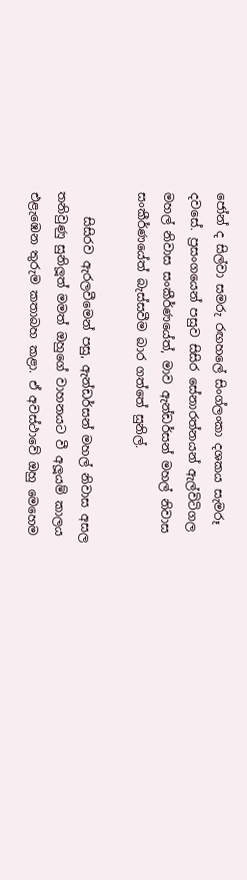ජෝන් ද සිල්වා සමරු රඟහලේ සිංග්ලංකා දශකය සැමරූ දවසේ. ප්‍රසංගයෙන් පසුව සිසිර සේනාරත්නයන් ඇල්විටිගල මහල් නිවාස සංකීර්ණයේත්, මාව ඇන්ඩර්සන් මහල් නිවාස සංකීර්ණයේත් බැස්සවීම බාර ගත්තේ සුනිල්.

    සිසිරව ඇරලවීමෙන් පසු, ඇන්ඩර්සන් මහල් නිවාස අසල තනිවුණු සුනිලූත් මමත් ඔහුගේ වාහනයට වී අලූයම් කාලය එළැඹෙන තුරුම කතාබහ කළා. ඒ අවස්ථාවේ ඔහු මෙහෙම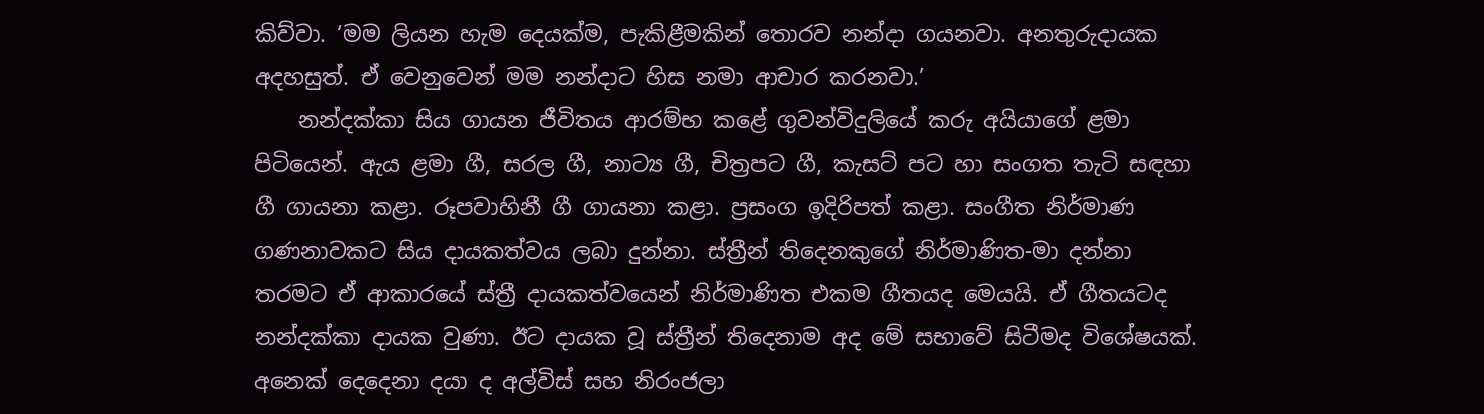කිව්වා. ‘මම ලියන හැම දෙයක්ම, පැකිළීමකින් තොරව නන්දා ගයනවා. අනතුරුදායක අදහසුත්. ඒ වෙනුවෙන් මම නන්දාට හිස නමා ආචාර කරනවා.’
    නන්දක්කා සිය ගායන ජීවිතය ආරම්භ කළේ ගුවන්විදුලියේ කරු අයියාගේ ළමා පිටියෙන්. ඇය ළමා ගී, සරල ගී, නාට්‍ය ගී, චිත්‍රපට ගී, කැසට් පට හා සංගත තැටි සඳහා ගී ගායනා කළා. රූපවාහිනී ගී ගායනා කළා. ප්‍රසංග ඉදිරිපත් කළා. සංගීත නිර්මාණ ගණනාවකට සිය දායකත්වය ලබා දුන්නා. ස්ත්‍රීන් තිදෙනකුගේ නිර්මාණිත-මා දන්නා තරමට ඒ ආකාරයේ ස්ත්‍රී දායකත්වයෙන් නිර්මාණිත එකම ගීතයද මෙයයි. ඒ ගීතයටද නන්දක්කා දායක වුණා. ඊට දායක වූ ස්ත්‍රීන් තිදෙනාම අද මේ සභාවේ සිටීමද විශේෂයක්. අනෙක් දෙදෙනා දයා ද අල්විස් සහ නිරංජලා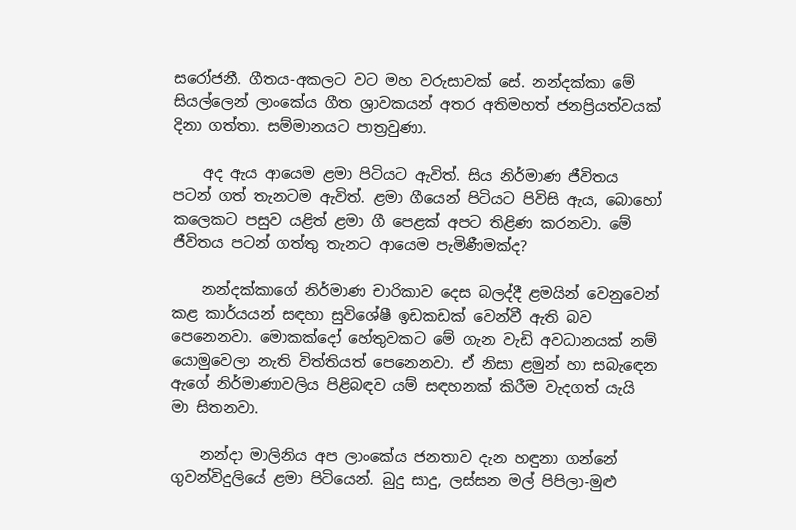සරෝජනී. ගීතය-අකලට වට මහ වරුසාවක් සේ. නන්දක්කා මේ සියල්ලෙන් ලාංකේය ගීත ශ්‍රාවකයන් අතර අතිමහත් ජනප්‍රියත්වයක් දිනා ගත්තා. සම්මානයට පාත්‍රවුණා.

    අද ඇය ආයෙම ළමා පිටියට ඇවිත්. සිය නිර්මාණ ජීවිතය පටන් ගත් තැනටම ඇවිත්. ළමා ගීයෙන් පිටියට පිවිසි ඇය, බොහෝ කලෙකට පසුව යළිත් ළමා ගී පෙළක් අපට තිළිණ කරනවා. මේ ජීවිතය පටන් ගත්තු තැනට ආයෙම පැමිණීමක්ද?

    නන්දක්කාගේ නිර්මාණ චාරිකාව දෙස බලද්දී ළමයින් වෙනුවෙන් කළ කාර්යයන් සඳහා සුවිශේෂී ඉඩකඩක් වෙන්වී ඇති බව පෙනෙනවා. මොකක්දෝ හේතුවකට මේ ගැන වැඩි අවධානයක් නම් යොමුවෙලා නැති විත්තියත් පෙනෙනවා. ඒ නිසා ළමුන් හා සබැඳෙන ඇගේ නිර්මාණාවලිය පිළිබඳව යම් සඳහනක් කිරීම වැදගත් යැයි මා සිතනවා.

    නන්දා මාලිනිය අප ලාංකේය ජනතාව දැන හඳුනා ගන්නේ ගුවන්විදුලියේ ළමා පිටියෙන්. බුදු සාදු, ලස්සන මල් පිපිලා-මුළු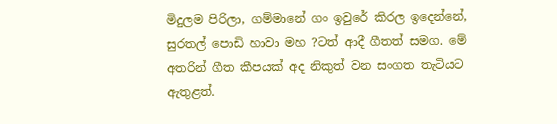මිදුලම පිරිලා, ගම්මානේ ගං ඉවුරේ කිරල ඉදෙන්නේ, සුරතල් පොඩි හාවා මහ ?ටත් ආදී ගීතත් සමග. මේ අතරින් ගීත කීපයක් අද නිකුත් වන සංගත තැටියට ඇතුළත්.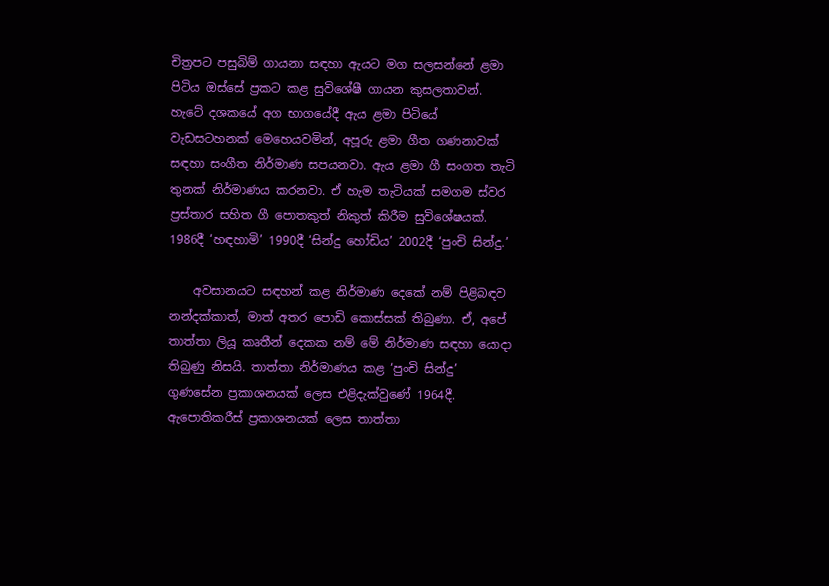චිත්‍රපට පසුබිම් ගායනා සඳහා ඇයට මග සලසන්නේ ළමා පිටිය ඔස්සේ ප්‍රකට කළ සුවිශේෂී ගායන කුසලතාවන්. හැටේ දශකයේ අග භාගයේදී ඇය ළමා පිටියේ වැඩසටහනක් මෙහෙයවමින්, අපූරු ළමා ගීත ගණනාවක් සඳහා සංගීත නිර්මාණ සපයනවා. ඇය ළමා ගී සංගත තැටි තුනක් නිර්මාණය කරනවා. ඒ හැම තැටියක් සමගම ස්වර ප්‍රස්තාර සහිත ගී පොතකුත් නිකුත් කිරීම සුවිශේෂයක්. 1986දී ‘හඳහාමි’ 1990දී ‘සින්දු හෝඩිය’ 2002දී ‘පුංචි සින්දු.’

    අවසානයට සඳහන් කළ නිර්මාණ දෙකේ නම් පිළිබඳව නන්දක්කාත්, මාත් අතර පොඩි කොස්සක් තිබුණා. ඒ, අපේ තාත්තා ලියූ කෘතීන් දෙකක නම් මේ නිර්මාණ සඳහා යොදා තිබුණු නිසයි. තාත්තා නිර්මාණය කළ ‘පුංචි සින්දු’ ගුණසේන ප්‍රකාශනයක් ලෙස එළිදැක්වුණේ 1964දී. ඇපොතිකරීස් ප්‍රකාශනයක් ලෙස තාත්තා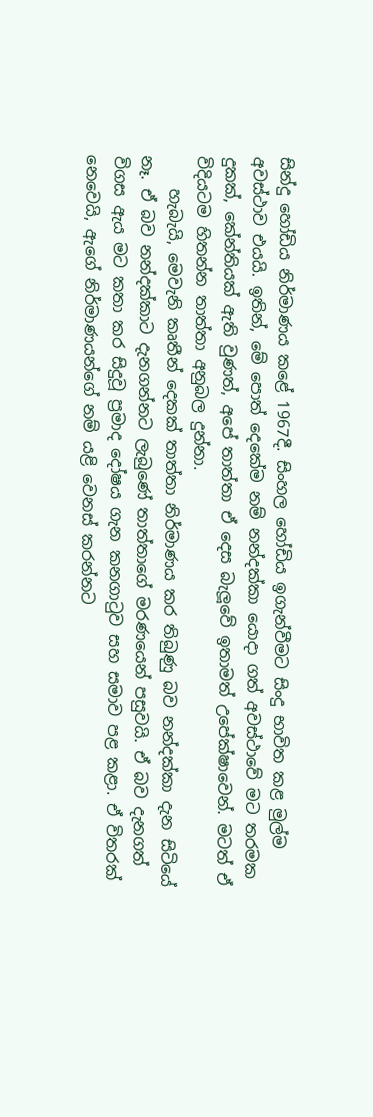සින්දු හෝඩිය නිර්මාණය කළේ 1967දී. සිංහල හෝඩිය ඉගැන්වීමට සිංදු භාවිත කළ මුල්ම අවස්ථාව එයයි. ඉතින්, මේ පොත් දෙකේම නම් නන්දක්කා යොදා ගත් අවස්ථාවේ මට තරමක දුකක්, කේන්තියක් ඇති වුණත්, අපේ තාත්තා ඒ දෙස බැලූවේ ඉතාමත් උපේක්ෂාවෙන්. මටත් ඒ විදියටම හිතන්න තාත්තා අනුබල දුන්නා.
    හැබැයි, මෙවැනි කෘතීන් දෙකක් තාත්තා නිර්මාණය කර තිබුණු බව නන්දක්කා දැන සිටියේ නෑ. ඒ බව නන්දක්කාට දැනගන්නට ලැබුණේ තාත්තාගේ මරණයෙන් පසුවයි. ඒ බව දැනගත් විගස ඇය මට කතා කර සිදුවූ ප්‍රමාද දෝෂය ගැන කනගාටුව සහ සමාව පළ කළා. ඒ විතරක් නෙවෙයි, ඇගේ නිර්මාණයන්ගේ නම් යළි වෙනස් කරන්නට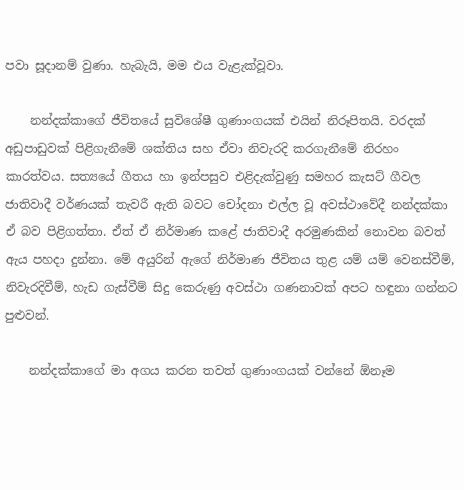පවා සූදානම් වුණා. හැබැයි, මම එය වැළැක්වූවා.

    නන්දක්කාගේ ජීවිතයේ සුවිශේෂී ගුණාංගයක් එයින් නිරූපිතයි. වරදක් අඩුපාඩුවක් පිළිගැනීමේ ශක්තිය සහ ඒවා නිවැරදි කරගැනීමේ නිරහං කාරත්වය. සත්‍යයේ ගීතය හා ඉන්පසුව එළිදැක්වුණු සමහර කැසට් ගීවල ජාතිවාදී වර්ණයක් තැවරී ඇති බවට චෝදනා එල්ල වූ අවස්ථාවේදී නන්දක්කා ඒ බව පිළිගත්තා. ඒත් ඒ නිර්මාණ කළේ ජාතිවාදී අරමුණකින් නොවන බවත් ඇය පහදා දුන්නා. මේ අයුරින් ඇගේ නිර්මාණ ජීවිතය තුළ යම් යම් වෙනස්වීම්, නිවැරදිවීම්, හැඩ ගැස්වීම් සිදු කෙරුණු අවස්ථා ගණනාවක් අපට හඳුනා ගන්නට පුළුවන්.

    නන්දක්කාගේ මා අගය කරන තවත් ගුණාංගයක් වන්නේ ඕනෑම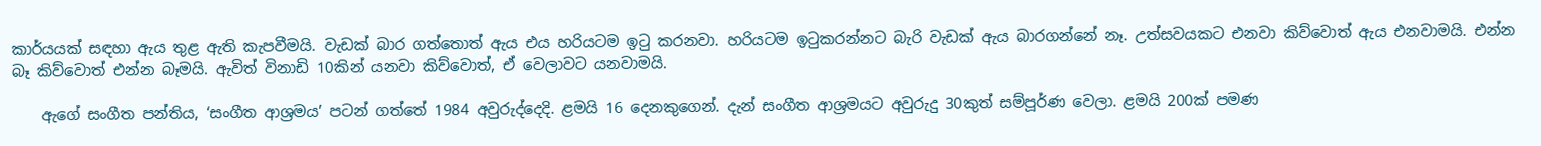කාර්යයක් සඳහා ඇය තුළ ඇති කැපවීමයි. වැඩක් බාර ගත්තොත් ඇය එය හරියටම ඉටු කරනවා. හරියටම ඉටුකරන්නට බැරි වැඩක් ඇය බාරගන්නේ නෑ. උත්සවයකට එනවා කිව්වොත් ඇය එනවාමයි. එන්න බෑ කිව්වොත් එන්න බෑමයි. ඇවිත් විනාඩි 10කින් යනවා කිව්වොත්, ඒ වෙලාවට යනවාමයි.

    ඇගේ සංගීත පන්තිය, ‘සංගීත ආශ්‍රමය’ පටන් ගත්තේ 1984 අවුරුද්දෙදි. ළමයි 16 දෙනකුගෙන්. දැන් සංගීත ආශ්‍රමයට අවුරුදු 30කුත් සම්පූර්ණ වෙලා. ළමයි 200ක් පමණ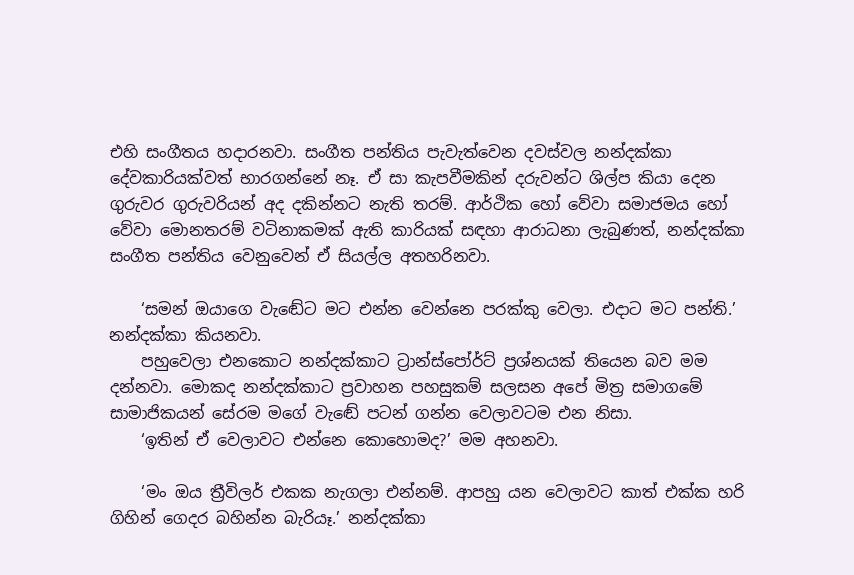එහි සංගීතය හදාරනවා. සංගීත පන්තිය පැවැත්වෙන දවස්වල නන්දක්කා දේවකාරියක්වත් භාරගන්නේ නෑ. ඒ සා කැපවීමකින් දරුවන්ට ශිල්ප කියා දෙන ගුරුවර ගුරුවරියන් අද දකින්නට නැති තරම්. ආර්ථික හෝ වේවා සමාජමය හෝ වේවා මොනතරම් වටිනාකමක් ඇති කාරියක් සඳහා ආරාධනා ලැබුණත්, නන්දක්කා සංගීත පන්තිය වෙනුවෙන් ඒ සියල්ල අතහරිනවා.

    ‘සමන් ඔයාගෙ වැඬේට මට එන්න වෙන්නෙ පරක්කු වෙලා. එදාට මට පන්ති.’ නන්දක්කා කියනවා.
    පහුවෙලා එනකොට නන්දක්කාට ට්‍රාන්ස්පෝර්ට් ප්‍රශ්නයක් තියෙන බව මම දන්නවා. මොකද නන්දක්කාට ප්‍රවාහන පහසුකම් සලසන අපේ මිත්‍ර සමාගමේ සාමාජිකයන් සේරම මගේ වැඬේ පටන් ගන්න වෙලාවටම එන නිසා.
    ‘ඉතින් ඒ වෙලාවට එන්නෙ කොහොමද?’ මම අහනවා.

    ‘මං ඔය ත්‍රීවිලර් එකක නැගලා එන්නම්. ආපහු යන වෙලාවට කාත් එක්ක හරි ගිහින් ගෙදර බහින්න බැරියෑ.’ නන්දක්කා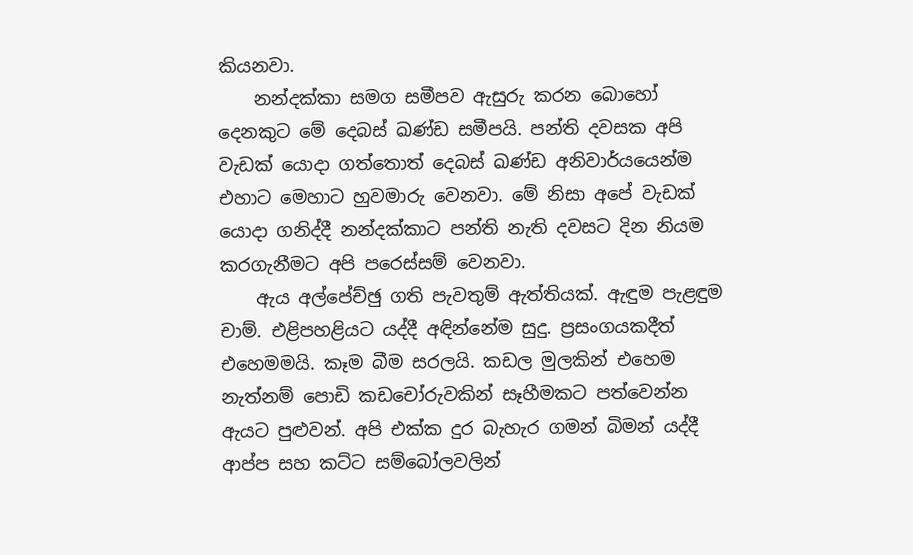කියනවා.
    නන්දක්කා සමග සමීපව ඇසුරු කරන බොහෝ දෙනකුට මේ දෙබස් ඛණ්ඩ සමීපයි. පන්ති දවසක අපි වැඩක් යොදා ගත්තොත් දෙබස් ඛණ්ඩ අනිවාර්යයෙන්ම එහාට මෙහාට හුවමාරු වෙනවා. මේ නිසා අපේ වැඩක් යොදා ගනිද්දී නන්දක්කාට පන්ති නැති දවසට දින නියම කරගැනීමට අපි පරෙස්සම් වෙනවා.
    ඇය අල්පේච්ඡු ගති පැවතුම් ඇත්තියක්. ඇඳුම පැළඳුම චාම්. එළිපහළියට යද්දී අඳින්නේම සුදු. ප්‍රසංගයකදීත් එහෙමමයි. කෑම බීම සරලයි. කඩල මුලකින් එහෙම නැත්නම් පොඩි කඩචෝරුවකින් සෑහීමකට පත්වෙන්න ඇයට පුළුවන්. අපි එක්ක දුර බැහැර ගමන් බිමන් යද්දී ආප්ප සහ කට්ට සම්බෝලවලින්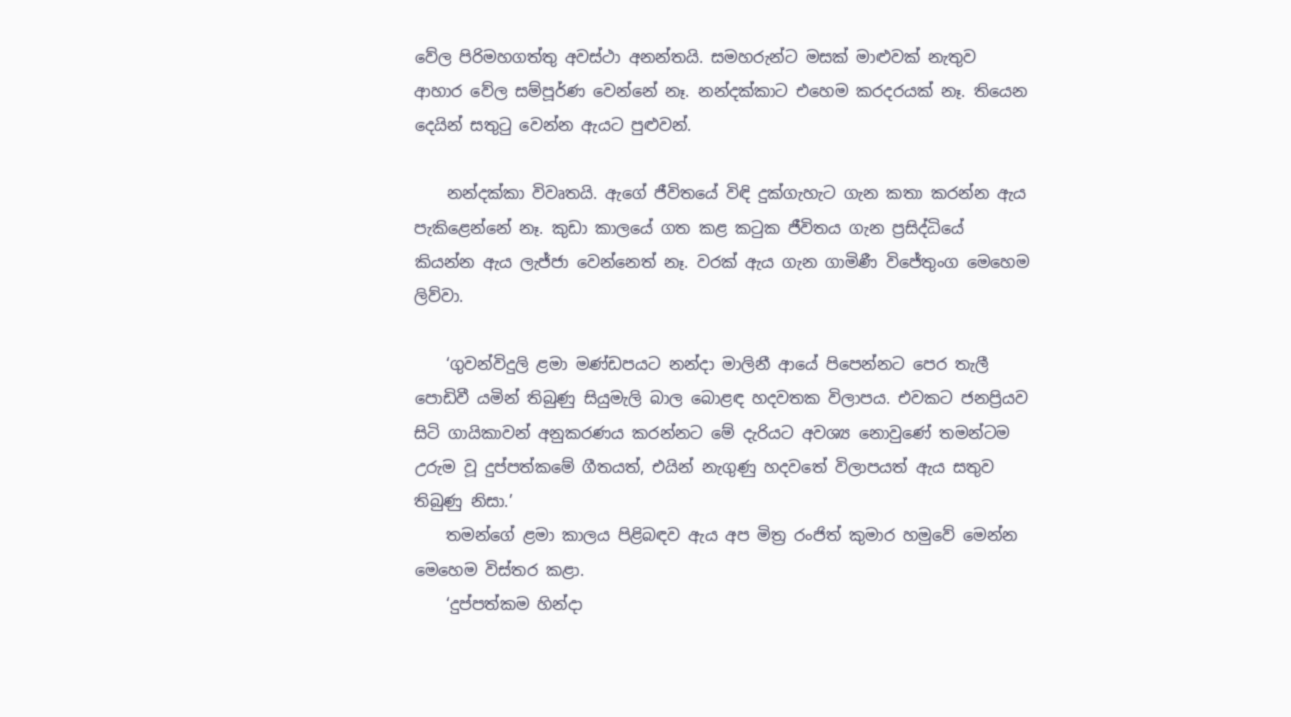වේල පිරිමහගත්තු අවස්ථා අනන්තයි. සමහරුන්ට මසක් මාළුවක් නැතුව ආහාර වේල සම්පූර්ණ වෙන්නේ නෑ. නන්දක්කාට එහෙම කරදරයක් නෑ. තියෙන දෙයින් සතුටු වෙන්න ඇයට පුළුවන්.

    නන්දක්කා විවෘතයි. ඇගේ ජීවිතයේ විඳි දුක්ගැහැට ගැන කතා කරන්න ඇය පැකිළෙන්නේ නෑ. කුඩා කාලයේ ගත කළ කටුක ජීවිතය ගැන ප්‍රසිද්ධියේ කියන්න ඇය ලැජ්ජා වෙන්නෙත් නෑ. වරක් ඇය ගැන ගාමිණී විජේතුංග මෙහෙම ලිව්වා.

    ‘ගුවන්විදුලි ළමා මණ්ඩපයට නන්දා මාලිනී ආයේ පිපෙන්නට පෙර තැලී පොඩිවී යමින් තිබුණු සියුමැලි බාල බොළඳ හදවතක විලාපය. එවකට ජනප්‍රියව සිටි ගායිකාවන් අනුකරණය කරන්නට මේ දැරියට අවශ්‍ය නොවුණේ තමන්ටම උරුම වූ දුප්පත්කමේ ගීතයත්, එයින් නැගුණු හදවතේ විලාපයත් ඇය සතුව තිබුණු නිසා.’
    තමන්ගේ ළමා කාලය පිළිබඳව ඇය අප මිත්‍ර රංජිත් කුමාර හමුවේ මෙන්න මෙහෙම විස්තර කළා.
    ‘දුප්පත්කම හින්දා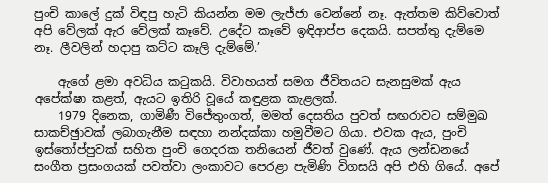පුංචි කාලේ දුක් විඳපු හැටි කියන්න මම ලැජ්ජා වෙන්නේ නෑ. ඇත්තම කිව්වොත් අපි වේලක් ඇර වේලක් කෑවේ. උදේට කෑවේ ඉඳිආප්ප දෙකයි. සපත්තු දැම්මෙ නෑ. ලීවලින් හදාපු කට්ට කෑලි දැම්මේ.’

    ඇගේ ළමා අවධිය කටුකයි. විවාහයත් සමග ජීවිතයට සැනසුමක් ඇය අපේක්ෂා කළත්, ඇයට ඉතිරි වූයේ කඳුළක කැළලක්.
    1979 දිනෙක, ගාමිණී විජේතුංගත්, මමත් දෙසතිය පුවත් සඟරාවට සම්මුඛ සාකච්ඡුාවක් ලබාගැනීම සඳහා නන්දක්කා හමුවීමට ගියා. එවක ඇය, පුංචි ඉස්තෝප්පුවක් සහිත පුංචි ගෙදරක තනියෙන් ජීවත් වුණේ. ඇය ලන්ඩනයේ සංගීත ප්‍රසංගයක් පවත්වා ලංකාවට පෙරළා පැමිණි විගසයි අපි එහි ගියේ. අපේ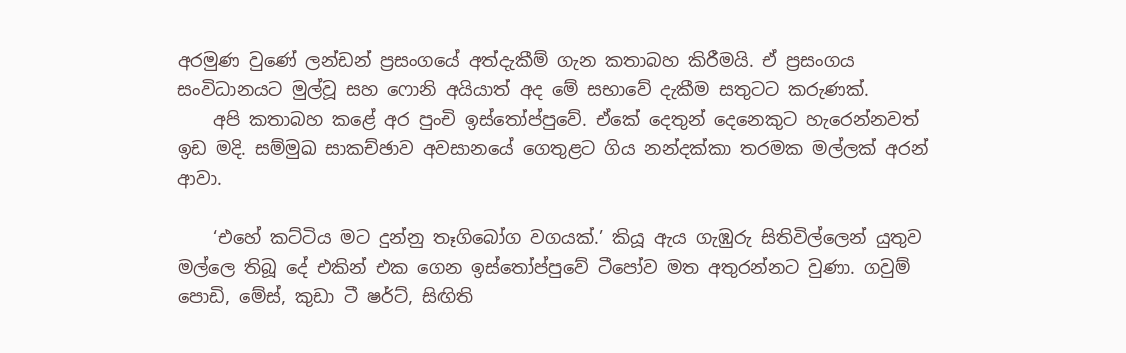අරමුණ වුණේ ලන්ඩන් ප්‍රසංගයේ අත්දැකීම් ගැන කතාබහ කිරීමයි. ඒ ප්‍රසංගය සංවිධානයට මුල්වූ සහ ෆොනි අයියාත් අද මේ සභාවේ දැකීම සතුටට කරුණක්.
    අපි කතාබහ කළේ අර පුංචි ඉස්තෝප්පුවේ. ඒකේ දෙතුන් දෙනෙකුට හැරෙන්නවත් ඉඩ මදි. සම්මුඛ සාකච්ඡාව අවසානයේ ගෙතුළට ගිය නන්දක්කා තරමක මල්ලක් අරන් ආවා.

    ‘එහේ කට්ටිය මට දුන්නු තෑගිබෝග වගයක්.’ කියූ ඇය ගැඹුරු සිතිවිල්ලෙන් යුතුව මල්ලෙ තිබූ දේ එකින් එක ගෙන ඉස්තෝප්පුවේ ටීපෝව මත අතුරන්නට වුණා. ගවුම් පොඩි, මේස්, කුඩා ටී ෂර්ට්, සිඟිති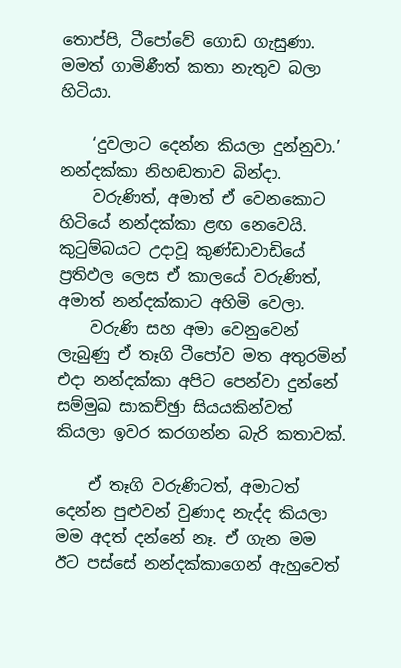තොප්පි, ටීපෝවේ ගොඩ ගැසුණා. මමත් ගාමිණීත් කතා නැතුව බලා හිටියා.

    ‘දුවලාට දෙන්න කියලා දුන්නුවා.’ නන්දක්කා නිහඬතාව බින්දා.
    වරුණිත්, අමාත් ඒ වෙනකොට හිටියේ නන්දක්කා ළඟ නෙවෙයි. කුටුම්බයට උදාවූ කුණ්ඩාවාඩියේ ප්‍රතිඵල ලෙස ඒ කාලයේ වරුණිත්, අමාත් නන්දක්කාට අහිමි වෙලා.
    වරුණි සහ අමා වෙනුවෙන් ලැබුණු ඒ තෑගි ටීපෝව මත අතුරමින් එදා නන්දක්කා අපිට පෙන්වා දුන්නේ සම්මුඛ සාකච්ඡුා සියයකින්වත් කියලා ඉවර කරගන්න බැරි කතාවක්.

    ඒ තෑගි වරුණිටත්, අමාටත් දෙන්න පුළුවන් වුණාද නැද්ද කියලා මම අදත් දන්නේ නෑ. ඒ ගැන මම ඊට පස්සේ නන්දක්කාගෙන් ඇහුවෙත්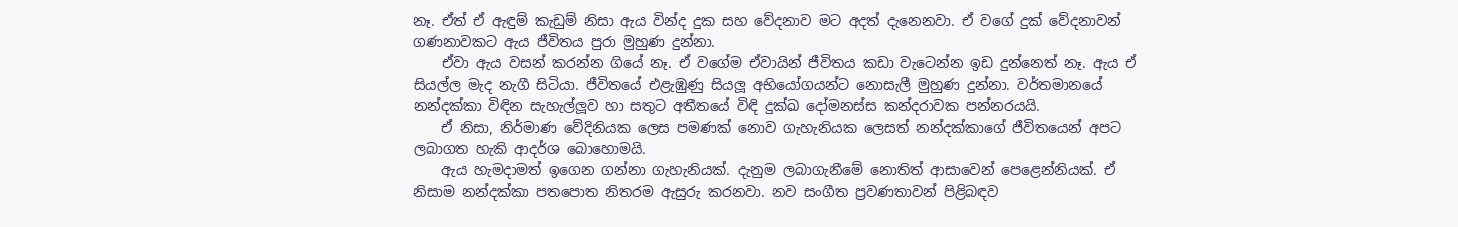නෑ. ඒත් ඒ ඇඳුම් කැඩුම් නිසා ඇය වින්ද දුක සහ වේදනාව මට අදත් දැනෙනවා. ඒ වගේ දුක් වේදනාවන් ගණනාවකට ඇය ජීවිතය පුරා මුහුණ දුන්නා.
    ඒවා ඇය වසන් කරන්න ගියේ නෑ. ඒ වගේම ඒවායින් ජීවිතය කඩා වැටෙන්න ඉඩ දුන්නෙත් නෑ. ඇය ඒ සියල්ල මැද නැගී සිටියා. ජීවිතයේ එළැඹුණු සියලූ අභියෝගයන්ට නොසැලී මුහුණ දුන්නා. වර්තමානයේ නන්දක්කා විඳින සැහැල්ලූව හා සතුට අතීතයේ විඳි දුක්ඛ දෝමනස්ස කන්දරාවක පන්නරයයි.
    ඒ නිසා, නිර්මාණ වේදිනියක ලෙස පමණක් නොව ගැහැනියක ලෙසත් නන්දක්කාගේ ජීවිතයෙන් අපට ලබාගත හැකි ආදර්ශ බොහොමයි.
    ඇය හැමදාමත් ඉගෙන ගන්නා ගැහැනියක්. දැනුම ලබාගැනීමේ නොතිත් ආසාවෙන් පෙළෙන්නියක්. ඒ නිසාම නන්දක්කා පතපොත නිතරම ඇසුරු කරනවා. නව සංගීත ප්‍රවණතාවන් පිළිබඳව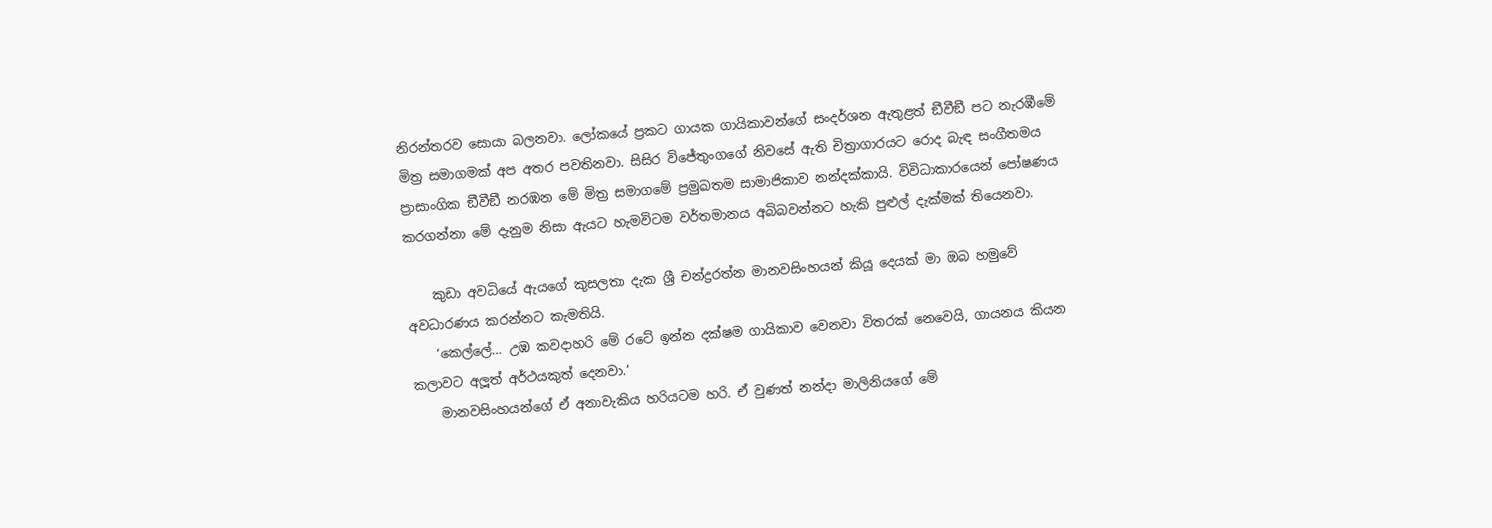නිරන්තරව සොයා බලනවා. ලෝකයේ ප්‍රකට ගායක ගායිකාවන්ගේ සංදර්ශන ඇතුළත් ඞීවීඞී පට නැරඹීමේ මිත්‍ර සමාගමක් අප අතර පවතිනවා. සිසිර විජේතුංගගේ නිවසේ ඇති චිත්‍රාගාරයට රොද බැඳ සංගීතමය ප්‍රාසාංගික ඞීවීඞී නරඹන මේ මිත්‍ර සමාගමේ ප්‍රමුඛතම සාමාජිකාව නන්දක්කායි. විවිධාකාරයෙන් පෝෂණය කරගන්නා මේ දැනුම නිසා ඇයට හැමවිටම වර්තමානය අබිබවන්නට හැකි පුළුල් දැක්මක් තියෙනවා.

    කුඩා අවධියේ ඇයගේ කුසලතා දැක ශ්‍රී චන්ද්‍රරත්න මානවසිංහයන් කියූ දෙයක් මා ඔබ හමුවේ අවධාරණය කරන්නට කැමතියි.
    ‘කෙල්ලේ… උඹ කවදාහරි මේ රටේ ඉන්න දක්ෂම ගායිකාව වෙනවා විතරක් නෙවෙයි, ගායනය කියන කලාවට අලූත් අර්ථයකුත් දෙනවා.’
    මානවසිංහයන්ගේ ඒ අනාවැකිය හරියටම හරි. ඒ වුණත් නන්දා මාලිනියගේ මේ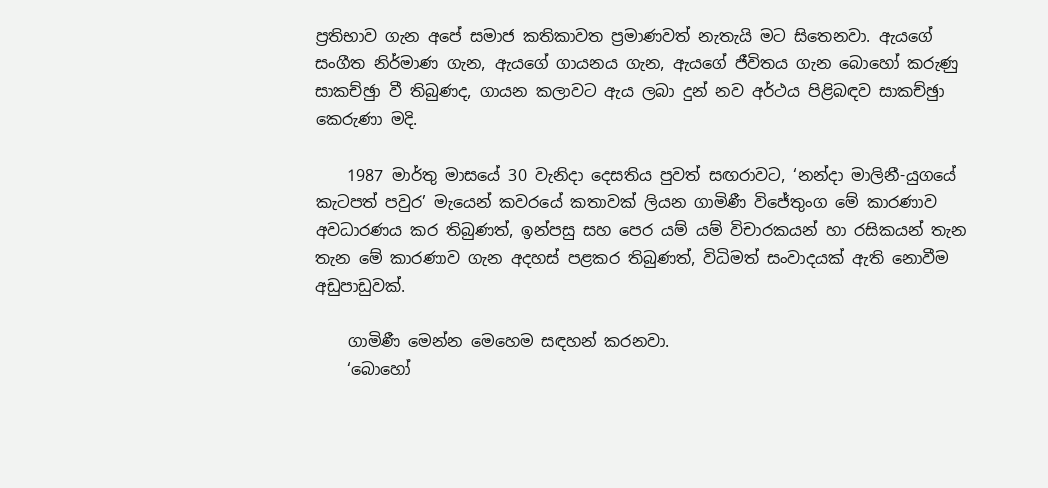ප්‍රතිභාව ගැන අපේ සමාජ කතිකාවත ප්‍රමාණවත් නැතැයි මට සිතෙනවා. ඇයගේ සංගීත නිර්මාණ ගැන, ඇයගේ ගායනය ගැන, ඇයගේ ජීවිතය ගැන බොහෝ කරුණු සාකච්ඡුා වී තිබුණද, ගායන කලාවට ඇය ලබා දුන් නව අර්ථය පිළිබඳව සාකච්ඡුා කෙරුණා මදි.

    1987 මාර්තු මාසයේ 30 වැනිදා දෙසතිය පුවත් සඟරාවට, ‘නන්දා මාලිනී-යුගයේ කැටපත් පවුර’ මැයෙන් කවරයේ කතාවක් ලියන ගාමිණී විජේතුංග මේ කාරණාව අවධාරණය කර තිබුණත්, ඉන්පසු සහ පෙර යම් යම් විචාරකයන් හා රසිකයන් තැන තැන මේ කාරණාව ගැන අදහස් පළකර තිබුණත්, විධිමත් සංවාදයක් ඇති නොවීම අඩුපාඩුවක්.

    ගාමිණී මෙන්න මෙහෙම සඳහන් කරනවා.
    ‘බොහෝ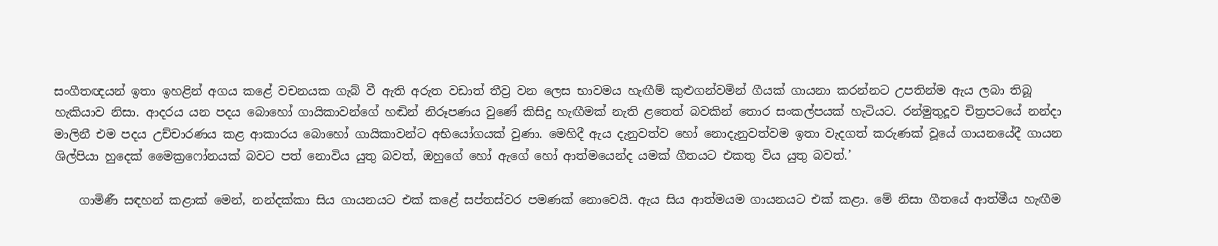සංගීතඥයන් ඉතා ඉහළින් අගය කළේ වචනයක ගැබ් වී ඇති අරුත වඩාත් තීව්‍ර වන ලෙස භාවමය හැඟීම් කුළුගන්වමින් ගීයක් ගායනා කරන්නට උපතින්ම ඇය ලබා තිබූ හැකියාව නිසා. ආදරය යන පදය බොහෝ ගායිකාවන්ගේ හඬින් නිරූපණය වුණේ කිසිදු හැඟීමක් නැති ළතෙත් බවකින් තොර සංකල්පයක් හැටියට. රන්මුතුදූව චිත්‍රපටයේ නන්දා මාලිනී එම පදය උච්චාරණය කළ ආකාරය බොහෝ ගායිකාවන්ට අභියෝගයක් වුණා. මෙහිදී ඇය දැනුවත්ව හෝ නොදැනුවත්වම ඉතා වැදගත් කරුණක් වූයේ ගායනයේදී ගායන ශිල්පියා හුදෙක් මෛක්‍රෆෝනයක් බවට පත් නොවිය යුතු බවත්, ඔහුගේ හෝ ඇගේ හෝ ආත්මයෙන්ද යමක් ගීතයට එකතු විය යුතු බවත්.’

    ගාමිණී සඳහන් කළාක් මෙන්, නන්දක්කා සිය ගායනයට එක් කළේ සප්තස්වර පමණක් නොවෙයි. ඇය සිය ආත්මයම ගායනයට එක් කළා. මේ නිසා ගීතයේ ආත්මීය හැඟීම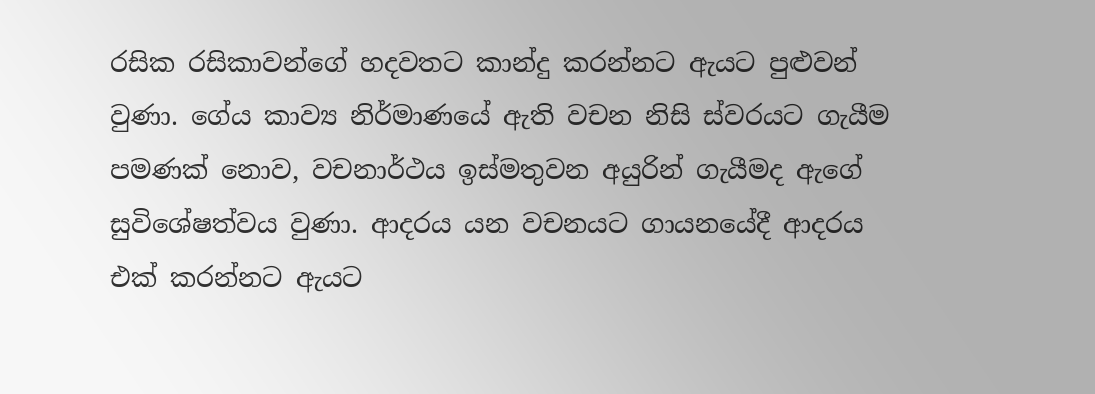රසික රසිකාවන්ගේ හදවතට කාන්දු කරන්නට ඇයට පුළුවන් වුණා. ගේය කාව්‍ය නිර්මාණයේ ඇති වචන නිසි ස්වරයට ගැයීම පමණක් නොව, වචනාර්ථය ඉස්මතුවන අයුරින් ගැයීමද ඇගේ සුවිශේෂත්වය වුණා. ආදරය යන වචනයට ගායනයේදී ආදරය එක් කරන්නට ඇයට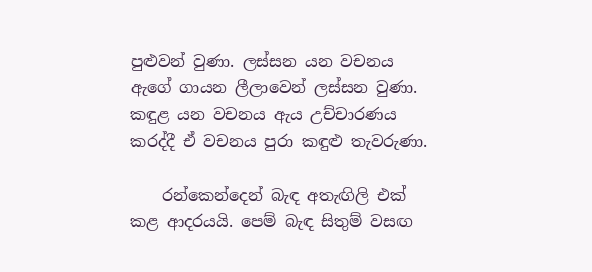පුළුවන් වුණා. ලස්සන යන වචනය ඇගේ ගායන ලීලාවෙන් ලස්සන වුණා. කඳුළ යන වචනය ඇය උච්චාරණය කරද්දී ඒ වචනය පුරා කඳුළු තැවරුණා.

    රන්කෙන්දෙන් බැඳ අතැඟිලි එක් කළ ආදරයයි. පෙම් බැඳ සිතුම් වසඟ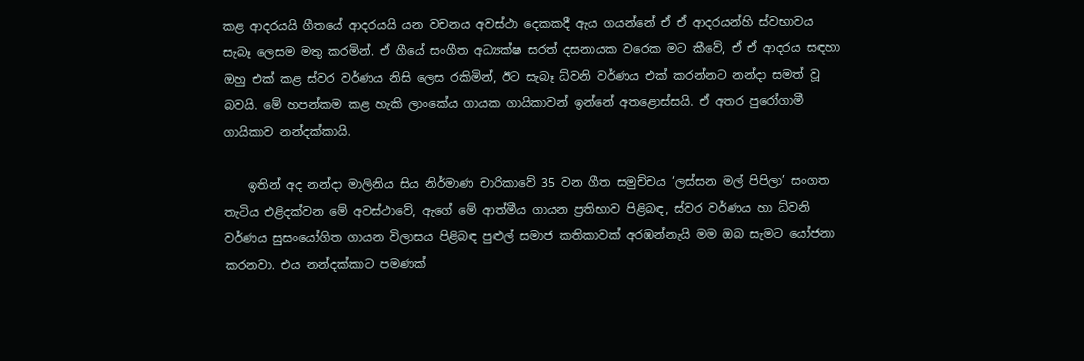කළ ආදරයයි ගීතයේ ආදරයයි යන වචනය අවස්ථා දෙකකදී ඇය ගයන්නේ ඒ ඒ ආදරයන්හි ස්වභාවය සැබෑ ලෙසම මතු කරමින්. ඒ ගීයේ සංගීත අධ්‍යක්ෂ සරත් දසනායක වරෙක මට කීවේ, ඒ ඒ ආදරය සඳහා ඔහු එක් කළ ස්වර වර්ණය නිසි ලෙස රකිමින්, ඊට සැබෑ ධ්වනි වර්ණය එක් කරන්නට නන්දා සමත් වූ බවයි. මේ හපන්කම කළ හැකි ලාංකේය ගායක ගායිකාවන් ඉන්නේ අතළොස්සයි. ඒ අතර පුරෝගාමී ගායිකාව නන්දක්කායි.

    ඉතින් අද නන්දා මාලිනිය සිය නිර්මාණ චාරිකාවේ 35 වන ගීත සමුච්චය ‘ලස්සන මල් පිපිලා’ සංගත තැටිය එළිදක්වන මේ අවස්ථාවේ, ඇගේ මේ ආත්මීය ගායන ප්‍රතිභාව පිළිබඳ, ස්වර වර්ණය හා ධ්වනි වර්ණය සුසංයෝගිත ගායන විලාසය පිළිබඳ පුළුල් සමාජ කතිකාවක් අරඹන්නැයි මම ඔබ සැමට යෝජනා කරනවා. එය නන්දක්කාට පමණක්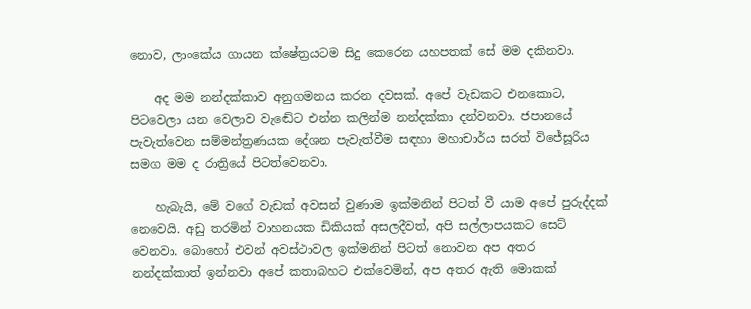නොව, ලාංකේය ගායන ක්ෂේත්‍රයටම සිදු කෙරෙන යහපතක් සේ මම දකිනවා.

    අද මම නන්දක්කාව අනුගමනය කරන දවසක්. අපේ වැඩකට එනකොට, පිටවෙලා යන වෙලාව වැඬේට එන්න කලින්ම නන්දක්කා දන්වනවා. ජපානයේ පැවැත්වෙන සම්මන්ත්‍රණයක දේශන පැවැත්වීම සඳහා මහාචාර්ය සරත් විජේසූරිය සමග මම ද රාත්‍රියේ පිටත්වෙනවා.

    හැබැයි, මේ වගේ වැඩක් අවසන් වුණාම ඉක්මනින් පිටත් වී යාම අපේ පුරුද්දක් නෙවෙයි. අඩු තරමින් වාහනයක ඩිකියක් අසලදීවත්, අපි සල්ලාපයකට සෙට් වෙනවා. බොහෝ එවන් අවස්ථාවල ඉක්මනින් පිටත් නොවන අප අතර නන්දක්කාත් ඉන්නවා අපේ කතාබහට එක්වෙමින්, අප අතර ඇති මොකක්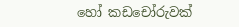හෝ කඩචෝරුවක්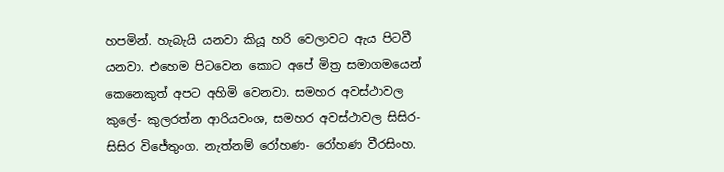හපමින්. හැබැයි යනවා කියූ හරි වෙලාවට ඇය පිටවී යනවා. එහෙම පිටවෙන කොට අපේ මිත්‍ර සමාගමයෙන් කෙනෙකුත් අපට අහිමි වෙනවා. සමහර අවස්ථාවල කුලේ- කුලරත්න ආරියවංශ, සමහර අවස්ථාවල සිසිර- සිසිර විජේතුංග. නැත්නම් රෝහණ- රෝහණ වීරසිංහ.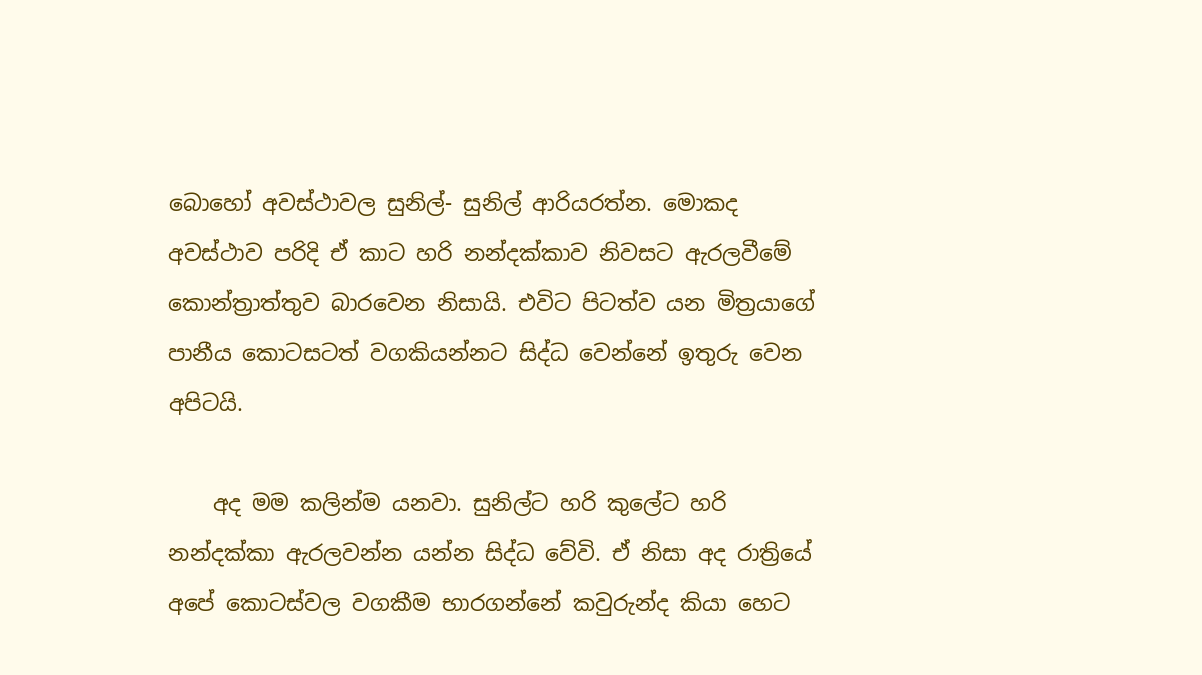බොහෝ අවස්ථාවල සුනිල්- සුනිල් ආරියරත්න. මොකද අවස්ථාව පරිදි ඒ කාට හරි නන්දක්කාව නිවසට ඇරලවීමේ කොන්ත්‍රාත්තුව බාරවෙන නිසායි. එවිට පිටත්ව යන මිත්‍රයාගේ පානීය කොටසටත් වගකියන්නට සිද්ධ වෙන්නේ ඉතුරු වෙන අපිටයි.

    අද මම කලින්ම යනවා. සුනිල්ට හරි කුලේට හරි නන්දක්කා ඇරලවන්න යන්න සිද්ධ වේවි. ඒ නිසා අද රාත්‍රියේ අපේ කොටස්වල වගකීම භාරගන්නේ කවුරුන්ද කියා හෙට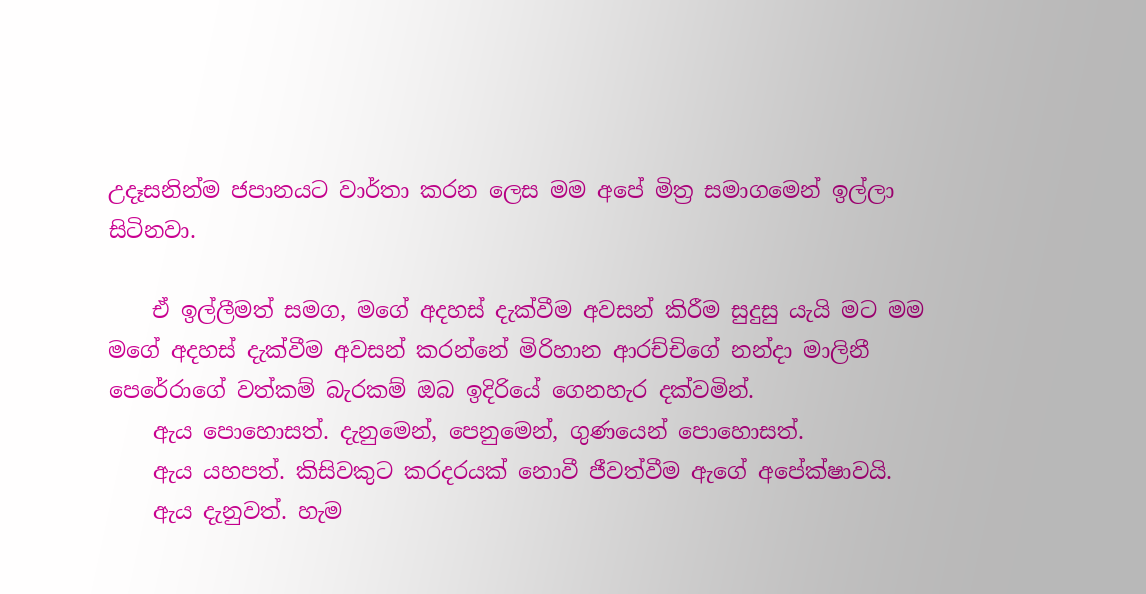උදෑසනින්ම ජපානයට වාර්තා කරන ලෙස මම අපේ මිත්‍ර සමාගමෙන් ඉල්ලා සිටිනවා.

    ඒ ඉල්ලීමත් සමග, මගේ අදහස් දැක්වීම අවසන් කිරීම සුදුසු යැයි මට මම මගේ අදහස් දැක්වීම අවසන් කරන්නේ මිරිහාන ආරච්චිගේ නන්දා මාලිනී පෙරේරාගේ වත්කම් බැරකම් ඔබ ඉදිරියේ ගෙනහැර දක්වමින්.
    ඇය පොහොසත්. දැනුමෙන්, පෙනුමෙන්, ගුණයෙන් පොහොසත්.
    ඇය යහපත්. කිසිවකුට කරදරයක් නොවී ජීවත්වීම ඇගේ අපේක්ෂාවයි.
    ඇය දැනුවත්. හැම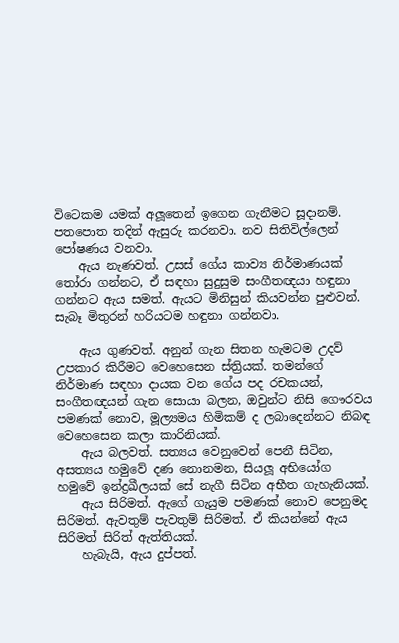විටෙකම යමක් අලූතෙන් ඉගෙන ගැනීමට සූදානම්. පතපොත තදින් ඇසුරු කරනවා. නව සිතිවිල්ලෙන් පෝෂණය වනවා.
    ඇය නැණවත්. උසස් ගේය කාව්‍ය නිර්මාණයක් තෝරා ගන්නට, ඒ සඳහා සුදුසුම සංගීතඥයා හඳුනා ගන්නට ඇය සමත්. ඇයට මිනිසුන් කියවන්න පුළුවන්. සැබෑ මිතුරන් හරියටම හඳුනා ගන්නවා.

    ඇය ගුණවත්. අනුන් ගැන සිතන හැමටම උදව් උපකාර කිරීමට වෙහෙසෙන ස්ත්‍රියක්. තමන්ගේ නිර්මාණ සඳහා දායක වන ගේය පද රචකයන්, සංගීතඥයන් ගැන සොයා බලන, ඔවුන්ට නිසි ගෞරවය පමණක් නොව, මූල්‍යමය හිමිකම් ද ලබාදෙන්නට නිබඳ වෙහෙසෙන කලා කාරිනියක්.
    ඇය බලවත්. සත්‍යය වෙනුවෙන් පෙනී සිටින, අසත්‍යය හමුවේ දණ නොනමන, සියලූ අභියෝග හමුවේ ඉන්ද්‍රඛීලයක් සේ නැගී සිටින අභීත ගැහැනියක්.
    ඇය සිරිමත්. ඇගේ ගැයුම පමණක් නොව පෙනුමද සිරිමත්. ඇවතුම් පැවතුම් සිරිමත්. ඒ කියන්නේ ඇය සිරිමත් සිරිත් ඇත්තියක්.
    හැබැයි, ඇය දුප්පත්.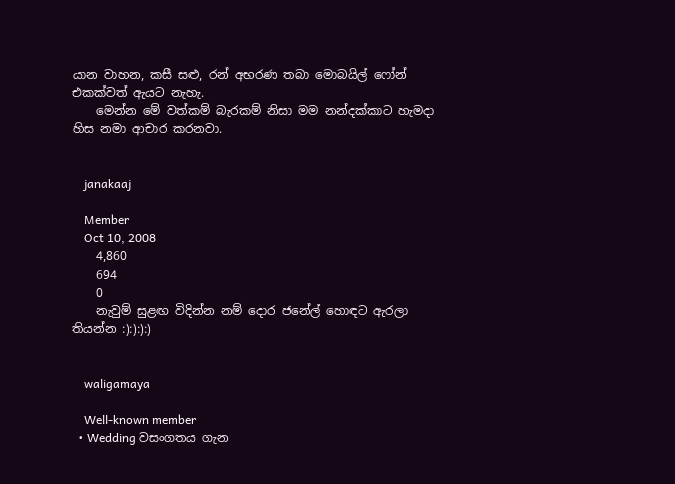යාන වාහන, කසී සළු, රන් අභරණ තබා මොබයිල් ෆෝන් එකක්වත් ඇයට නැහැ.
    මෙන්න මේ වත්කම් බැරකම් නිසා මම නන්දක්කාට හැමදා හිස නමා ආචාර කරනවා.


    janakaaj

    Member
    Oct 10, 2008
    4,860
    694
    0
    නැවුම් සුළඟ විදින්න නම් දොර ජනේල් හොඳට ඇරලා තියන්න :):):):)


    waligamaya

    Well-known member
  • Wedding වසංගතය ගැන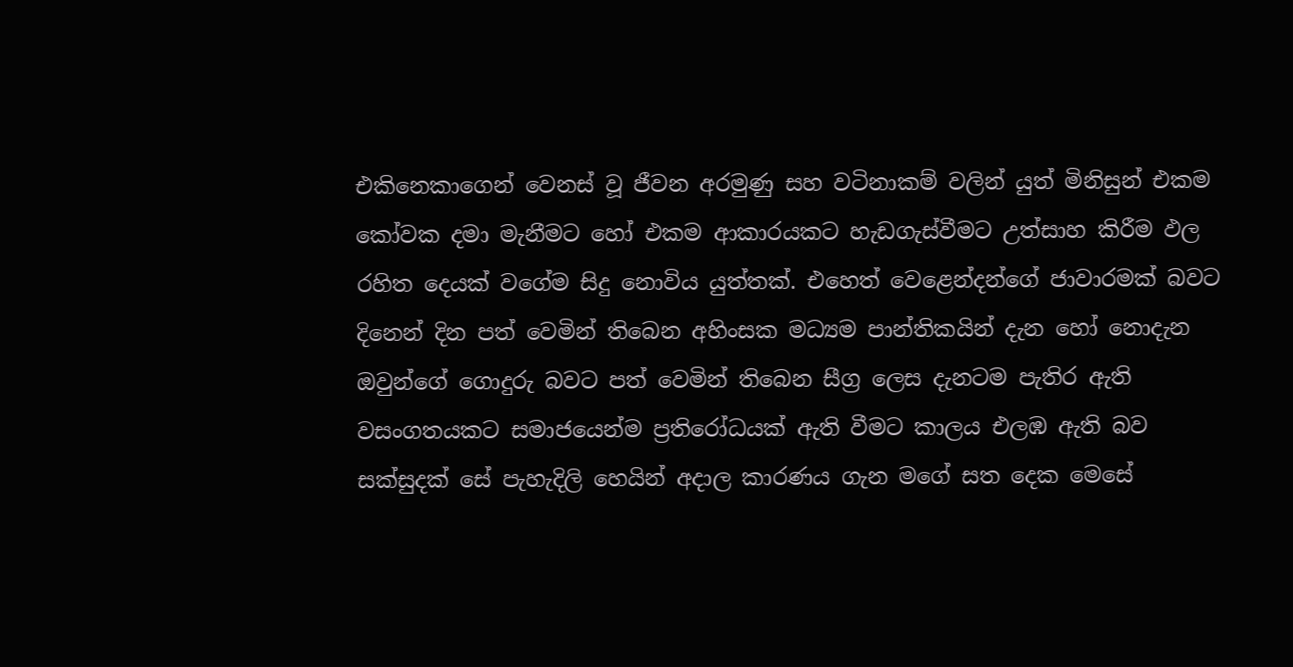එකිනෙකාගෙන් වෙනස් වූ ජීවන අරමුණු සහ වටිනාකම් වලින් යුත් මිනිසුන් එකම කෝවක දමා මැනීමට හෝ එකම ආකාරයකට හැඩගැස්වීමට උත්සාහ කිරීම ඵල රහිත දෙයක් වගේම සිදු නොවිය යුත්තක්. එහෙත් වෙළෙන්දන්ගේ ජාවාරමක් බවට දිනෙන් දින පත් වෙමින් තිබෙන අහිංසක මධ්‍යම පාන්තිකයින් දැන හෝ නොදැන ඔවුන්ගේ ගොදුරු බවට පත් වෙමින් තිබෙන සීග්‍ර ලෙස දැනටම පැතිර ඇති වසංගතයකට සමාජයෙන්ම ප්‍රතිරෝධයක් ඇති වීමට කාලය එලඹ ඇති බව සක්සුදක් සේ පැහැදිලි හෙයින් අදාල කාරණය ගැන මගේ සත දෙක මෙසේ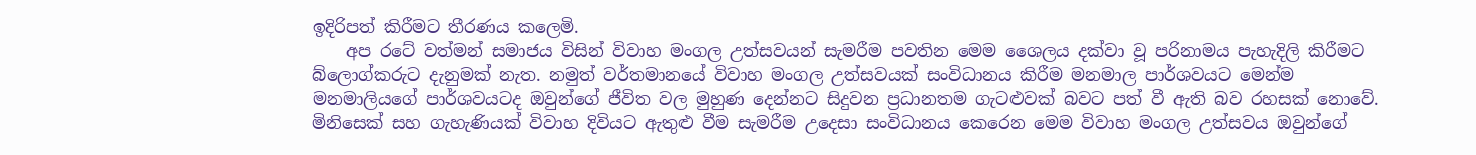ඉදිරිපත් කිරීමට තීරණය කලෙමි.
    අප රටේ වත්මන් සමාජය විසින් විවාහ මංගල උත්සවයන් සැමරීම පවතින මෙම ශෛලය දක්වා වූ පරිනාමය පැහැදිලි කිරීමට බ්ලොග්කරුට දැනුමක් නැත. නමුත් වර්තමානයේ විවාහ මංගල උත්සවයක් සංවිධානය කිරීම මනමාල පාර්ශවයට මෙන්ම මනමාලියගේ පාර්ශවයටද ඔවුන්ගේ ජීවිත වල මුහුණ දෙන්නට සිදුවන ප්‍රධානතම ගැටළුවක් බවට පත් වී ඇති බව රහසක් නොවේ. මිනිසෙක් සහ ගැහැණියක් විවාහ දිවියට ඇතුළු වීම සැමරීම උදෙසා සංවිධානය කෙරෙන මෙම විවාහ මංගල උත්සවය ඔවුන්ගේ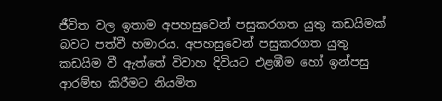ජීවිත වල ඉතාම අපහසුවෙන් පසුකරගත යුතු කඩයිමක් බවට පත්වී හමාරය. අපහසුවෙන් පසුකරගත යුතු කඩයිම වී ඇත්තේ විවාහ දිවියට එළඹීම හෝ ඉන්පසු ආරම්භ කිරීමට නියමිත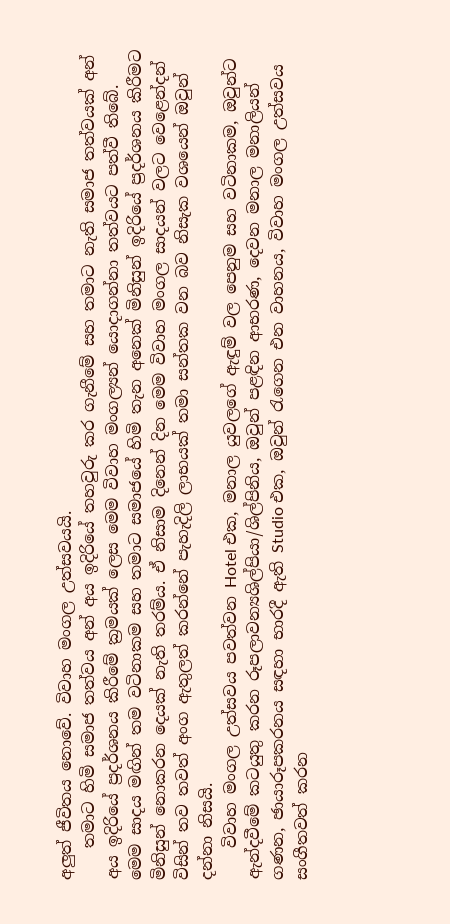අලුත් ජීවිතය නොවේ. විවාහ මංගල උත්සවයයි.
    තමාට හිමි සමාජ තත්වය අන් අය ඉදිරියේ තහවුරු කර ගැනීමේ සහ තමාට නැති සමාජ තත්වයක් අන් අය ඉදිරියේ ප්‍රදර්ශනය කිරීමේ ක්‍රමයක් ලෙස මෙම විවාහ මංගල්‍යන් යොදාගන්නා තත්වයට පත්වී තිබේ. මෙම සාදය මඟින් තම වටිනාකම සහ තමාට සමාජයේ හිමි තැන අනෙක් මිනිසුන් ඉදිරියේ ප්‍රදර්ශනය කිරීමට මිනිසුන් නොකරන දෙයක් නැති තරම්ය. ඒ නිසාම දිනෙන් දින මෙම විවාහ මංගල සාදයන් වලට වෙළෙන්දන් විසින් තව තවත් අංග ඇතුලත් කරන්නේ පැහැදිලි ලාභයක් තමා සන්තක වන බව නිසැක වශයෙන් ඔවුන් දන්නා නිසයි.
    විවාහ මංගල උත්සවය පවත්වන Hotel එක, මනාල යුවලගේ ඇඳුම් වල පෙනුම සහ වටිනාකම, ඔවුන්ට ඇන්දවීමේ කටයුතු කරන රූපලාවන්‍යශිල්පියා/ශිල්පිනිය, ඔවුන් පළඳින ආභරණ, දෙවන මනාල මනාලියන් ගණන, ඡායාරූපකරනය සඳහා භාරදී ඇති Studio එක, ඔවුන් රැගෙන එන වාහනය, විවාහ මංගල උත්සවය සංගීතවත් කරන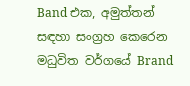Band එක, අමුත්තන් සඳහා සංග්‍රහ කෙරෙන මධුවිත වර්ගයේ Brand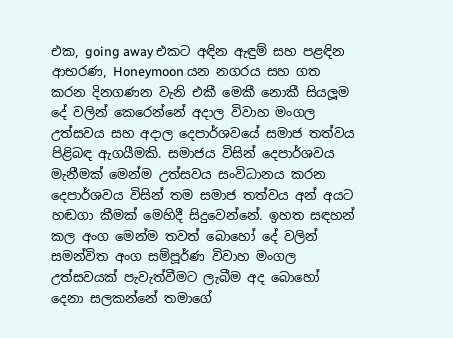එක, going away එකට අඳින ඇඳුම් සහ පළඳින ආභරණ, Honeymoon යන නගරය සහ ගත කරන දිනගණන වැනි එකී මෙකී නොකී සියලූම දේ වලින් කෙරෙන්නේ අදාල විවාහ මංගල උත්සවය සහ අදාල දෙපාර්ශවයේ සමාජ තත්වය පිළිබඳ ඇගයීමකි. සමාජය විසින් දෙපාර්ශවය මැනීමක් මෙන්ම උත්සවය සංවිධානය කරන දෙපාර්ශවය විසින් තම සමාජ තත්වය අන් අයට හඬගා කීමක් මෙහිදී සිදුවෙන්නේ. ඉහත සඳහන් කල අංග මෙන්ම තවත් බොහෝ දේ වලින් සමන්විත අංග සම්පූර්ණ විවාහ මංගල උත්සවයක් පැවැත්වීමට ලැබීම අද බොහෝ දෙනා සලකන්නේ තමාගේ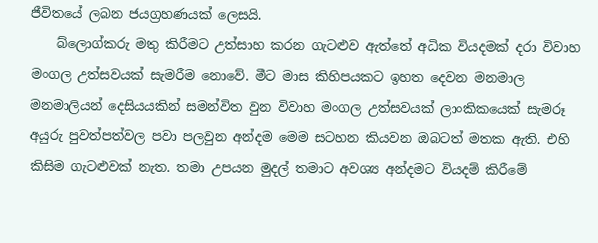ජීවිතයේ ලබන ජයග්‍රහණයක් ලෙසයි.
    බ්ලොග්කරු මතු කිරීමට උත්සාහ කරන ගැටළුව ඇත්තේ අධික වියදමක් දරා විවාහ මංගල උත්සවයක් සැමරීම නොවේ. මීට මාස කිහිපයකට ඉහත දෙවන මනමාල මනමාලියන් දෙසියයකින් සමන්විත වුන විවාහ මංගල උත්සවයක් ලාංකිකයෙක් සැමරූ අයුරු පුවත්පත්වල පවා පලවුන අන්දම මෙම සටහන කියවන ඔබටත් මතක ඇති. එහි කිසිම ගැටළුවක් නැත. තමා උපයන මුදල් තමාට අවශ්‍ය අන්දමට වියදම් කිරීමේ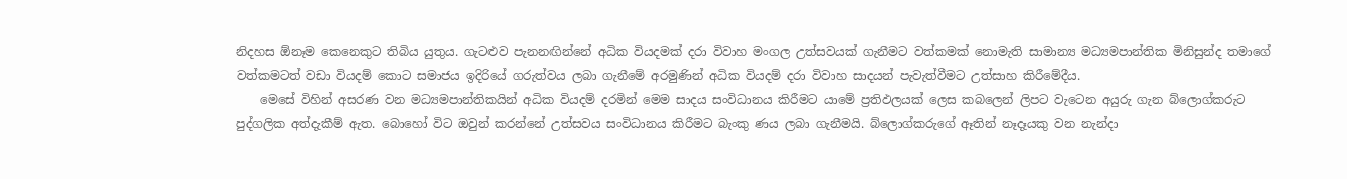නිදහස ඕනෑම කෙනෙකුට තිබිය යුතුය. ගැටළුව පැනනඟින්නේ අධික වියදමක් දරා විවාහ මංගල උත්සවයක් ගැනීමට වත්කමක් නොමැති සාමාන්‍ය මධ්‍යමපාන්තික මිනිසුන්ද තමාගේ වත්කමටත් වඩා වියදම් කොට සමාජය ඉදිරියේ ගරුත්වය ලබා ගැනීමේ අරමුණින් අධික වියදම් දරා විවාහ සාදයන් පැවැත්වීමට උත්සාහ කිරීමේදීය.
    මෙසේ විහින් අසරණ වන මධ්‍යමපාන්තිකයින් අධික වියදම් දරමින් මෙම සාදය සංවිධානය කිරීමට යාමේ ප්‍රතිඵලයක් ලෙස කබලෙන් ලිපට වැටෙන අයුරු ගැන බ්ලොග්කරුට පුද්ගලික අත්දැකීම් ඇත. බොහෝ විට ඔවුන් කරන්නේ උත්සවය සංවිධානය කිරීමට බැංකු ණය ලබා ගැනීමයි. බ්ලොග්කරුගේ ඈතින් නෑදෑයකු වන නැන්දා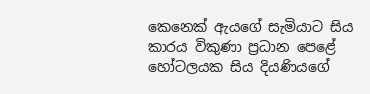කෙනෙක් ඇයගේ සැමියාට සිය කාරය විකුණා ප්‍රධාන පෙළේ හෝටලයක සිය දියණියගේ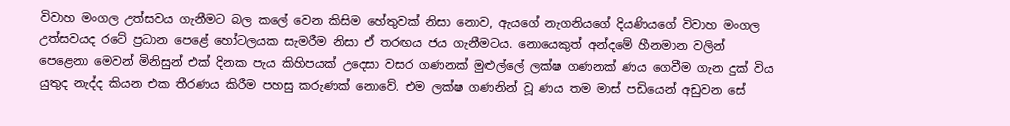විවාහ මංගල උත්සවය ගැනීමට බල කලේ වෙන කිසිම හේතුවක් නිසා නොව, ඇයගේ නැගනියගේ දියණියගේ විවාහ මංගල උත්සවයද රටේ ප්‍රධාන පෙළේ හෝටලයක සැමරීම නිසා ඒ තරඟය ජය ගැනීමටය. නොයෙකුත් අන්දමේ හීනමාන වලින් පෙළෙනා මෙවන් මිනිසුන් එක් දිනක පැය කිහිපයක් උදෙසා වසර ගණනක් මුළුල්ලේ ලක්ෂ ගණනක් ණය ගෙවීම ගැන දුක් විය යුතුද නැද්ද කියන එක තීරණය කිරීම පහසු කරුණක් නොවේ. එම ලක්ෂ ගණනින් වූ ණය තම මාස් පඩියෙන් අඩුවන සේ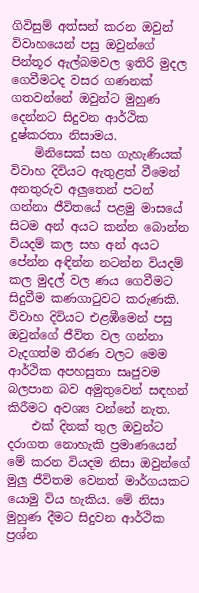ගිවිසුම් අත්සන් කරන ඔවුන් විවාහයෙන් පසු ඔවුන්ගේ පින්තූර ඇල්බමවල ඉතිරි මුදල ගෙවීමටද වසර ගණනක් ගතවන්නේ ඔවුන්ට මුහුණ දෙන්නට සිදුවන ආර්ථික දුෂ්කරතා නිසාමය.
    මිනිසෙක් සහ ගැහැණියක් විවාහ දිවියට ඇතුළත් වීමෙන් අනතුරුව අලුතෙන් පටන් ගන්නා ජීවිතයේ පළමු මාසයේ සිටම අන් අයට කන්න බොන්න වියදම් කල සහ අන් අයට පේන්න අඳින්න නටන්න වියදම් කල මුදල් වල ණය ගෙවීමට සිදුවීම කණගාටුවට කරුණකි. විවාහ දිවියට එළඹීමෙන් පසු ඔවුන්ගේ ජීවිත වල ගන්නා වැදගත්ම තීරණ වලට මෙම ආර්ථික අපහසුතා සෘජුවම බලපාන බව අමුතුවෙන් සඳහන් කිරීමට අවශ්‍ය වන්නේ නැත.
    එක් දිනක් තුල ඔවුන්ට දරාගත නොහැකි ප්‍රමාණයෙන් මේ කරන වියදම නිසා ඔවුන්ගේ මුලු ජීවිතම වෙනත් මාර්ගයකට යොමු විය හැකිය. මේ නිසා මුහුණ දීමට සිදුවන ආර්ථික ප්‍රශ්න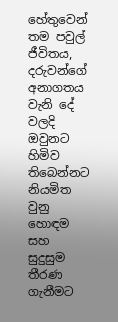හේතුවෙන් තම පවුල් ජීවිතය, දරුවන්ගේ අනාගතය වැනි දේ වලදි ඔවුනට හිමිව තිබෙන්නට නියමිත වුනු හොඳම සහ සුදුසුම තීරණ ගැනීමට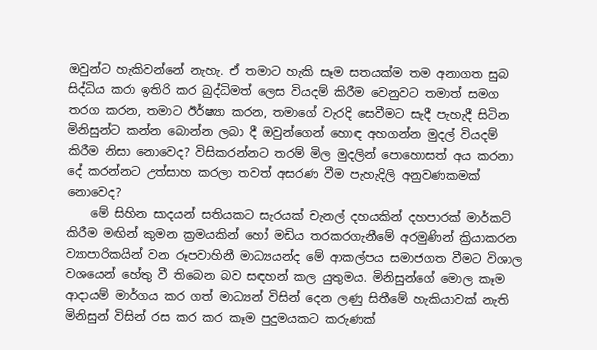ඔවුන්ට හැකිවන්නේ නැහැ. ඒ තමාට හැකි සෑම සතයක්ම තම අනාගත සුබ සිද්ධිය කරා ඉතිරි කර බුද්ධිමත් ලෙස වියදම් කිරීම වෙනුවට තමාත් සමග තරග කරන, තමාට ඊර්ෂ්‍යා කරන, තමාගේ වැරදි සෙවීමට සැදී පැහැදී සිටින මිනිසුන්ට කන්න බොන්න ලබා දී ඔවුන්ගෙන් හොඳ අහගන්න මුදල් වියදම් කිරීම නිසා නොවෙද? විසිකරන්නට තරම් මිල මුදලින් පොහොසත් අය කරනා දේ කරන්නට උත්සාහ කරලා තවත් අසරණ වීම පැහැදිලි අනුවණකමක් නොවෙද?
    මේ සිහින සාදයන් සතියකට සැරයක් චැනල් දහයකින් දහපාරක් මාර්කට් කිරීම මඟින් කුමන ක්‍රමයකින් හෝ මඩිය තරකරගැනීමේ අරමුණින් ක්‍රියාකරන ව්‍යාපාරිකයින් වන රූපවාහිනී මාධ්‍යයන්ද මේ ආකල්පය සමාජගත වීමට විශාල වශයෙන් හේතු වී තිබෙන බව සඳහන් කල යුතුමය. මිනිසුන්ගේ මොල කෑම ආදායම් මාර්ගය කර ගත් මාධ්‍යන් විසින් දෙන ලණු සිතීමේ හැකියාවක් නැති මිනිසුන් විසින් රස කර කර කෑම පුදුමයකට කරුණක්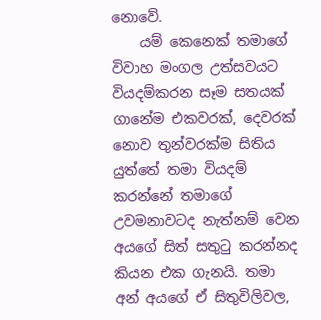නොවේ.
    යම් කෙනෙක් තමාගේ විවාහ මංගල උත්සවයට වියදම්කරන සෑම සතයක් ගානේම එකවරක්, දෙවරක් නොව තුන්වරක්ම සිතිය යුත්තේ තමා වියදම් කරන්නේ තමාගේ උවමනාවටද නැත්නම් වෙන අයගේ සිත් සතුටු කරන්නද කියන එක ගැනයි. තමා අන් අයගේ ඒ සිතුවිලිවල,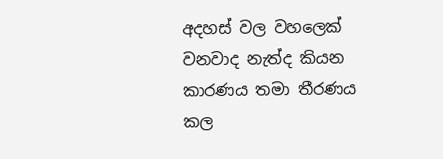අදහස් වල වහලෙක් වනවාද නැත්ද කියන කාරණය තමා තීරණය කල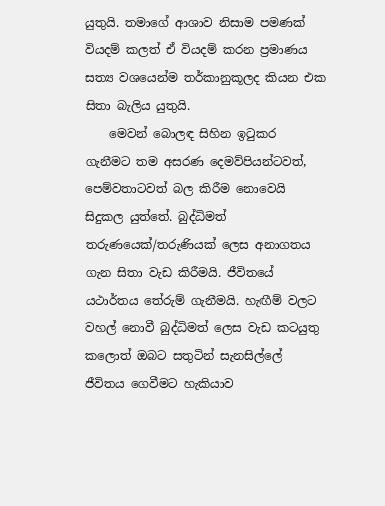යුතුයි. තමාගේ ආශාව නිසාම පමණක් වියදම් කලත් ඒ වියදම් කරන ප්‍රමාණය සත්‍ය වශයෙන්ම තර්කානුකූලද කියන එක සිතා බැලිය යුතුයි.
    මෙවන් බොලඳ සිහින ඉටුකර ගැනීමට තම අසරණ දෙමව්පියන්ටවත්, පෙම්වතාටවත් බල කිරීම නොවෙයි සිදුකල යුත්තේ. බුද්ධිමත් තරුණයෙක්/තරුණියක් ලෙස අනාගතය ගැන සිතා වැඩ කිරීමයි. ජීවිතයේ යථාර්තය තේරුම් ගැනීමයි. හැඟීම් වලට වහල් නොවී බුද්ධිමත් ලෙස වැඩ කටයුතු කලොත් ඔබට සතුටින් සැනසිල්ලේ ජීවිතය ගෙවීමට හැකියාව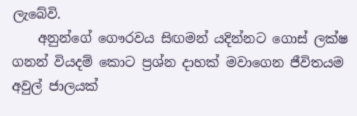ලැබේවි.
    අනුන්ගේ ගෞරවය සිඟමන් යදින්නට ගොස් ලක්ෂ ගනන් වියදම් කොට ප්‍රශ්න දාහක් මවාගෙන ජීවිතයම අවුල් ජාලයක්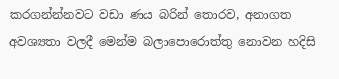කරගන්න්නවට වඩා ණය බරින් තොරව, අනාගත අවශ්‍යතා වලදී මෙන්ම බලාපොරොත්තු නොවන හදිසි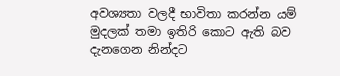අවශ්‍යතා වලදී භාවිතා කරන්න යම් මුදලක් තමා ඉතිරි කොට ඇති බව දැනගෙන නින්දට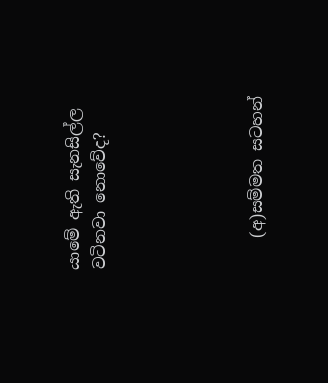යාමේ ඇති සැනසිල්ල වටිනවා නොවේද?





    (අ)සම්මත සටහන්